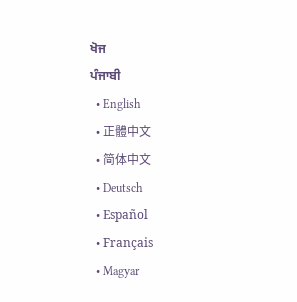ਖੋਜ
ਪੰਜਾਬੀ
  • English
  • 正體中文
  • 简体中文
  • Deutsch
  • Español
  • Français
  • Magyar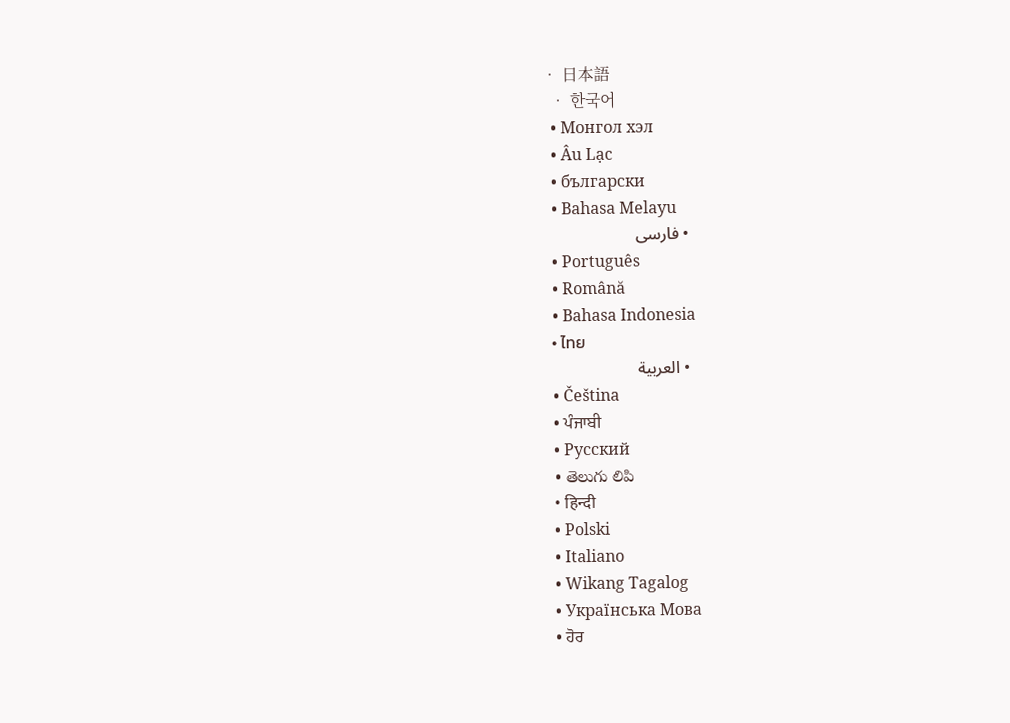• 日本語
  • 한국어
  • Монгол хэл
  • Âu Lạc
  • български
  • Bahasa Melayu
  • فارسی
  • Português
  • Română
  • Bahasa Indonesia
  • ไทย
  • العربية
  • Čeština
  • ਪੰਜਾਬੀ
  • Русский
  • తెలుగు లిపి
  • हिन्दी
  • Polski
  • Italiano
  • Wikang Tagalog
  • Українська Мова
  • ਹੋਰ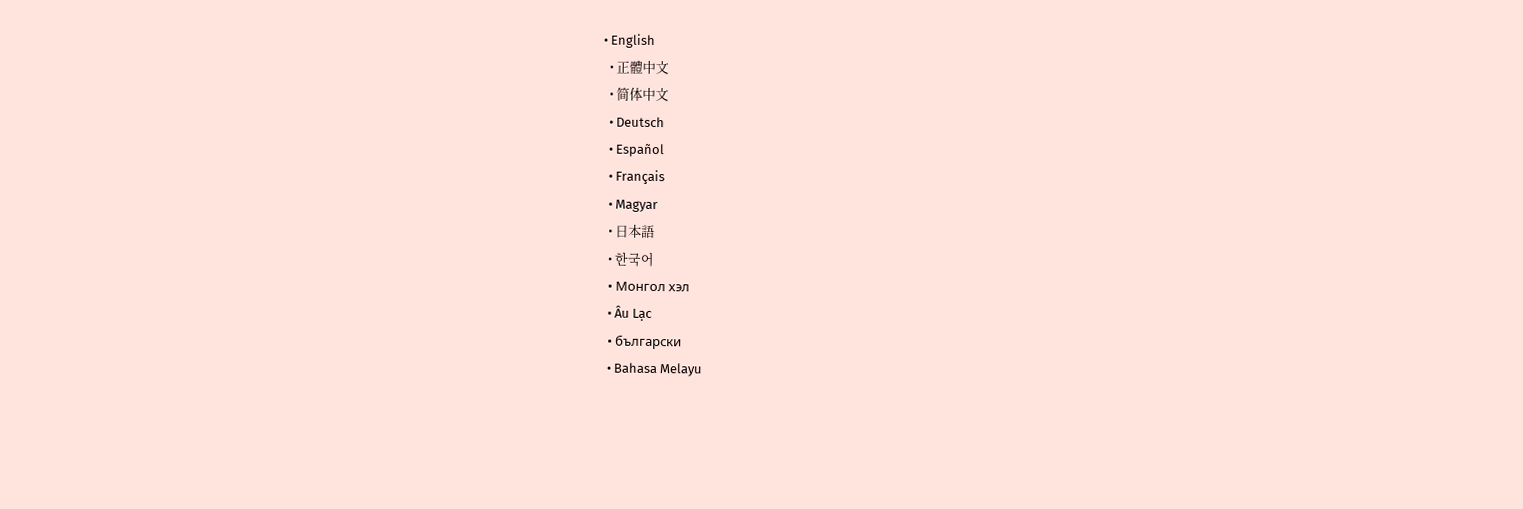• English
  • 正體中文
  • 简体中文
  • Deutsch
  • Español
  • Français
  • Magyar
  • 日本語
  • 한국어
  • Монгол хэл
  • Âu Lạc
  • български
  • Bahasa Melayu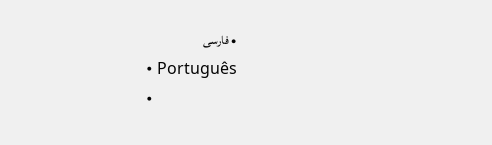• فارسی
  • Português
  •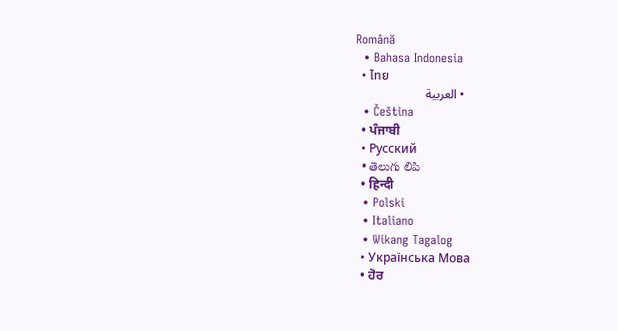Română
  • Bahasa Indonesia
  • ไทย
  • العربية
  • Čeština
  • ਪੰਜਾਬੀ
  • Русский
  • తెలుగు లిపి
  • हिन्दी
  • Polski
  • Italiano
  • Wikang Tagalog
  • Українська Мова
  • ਹੋਰ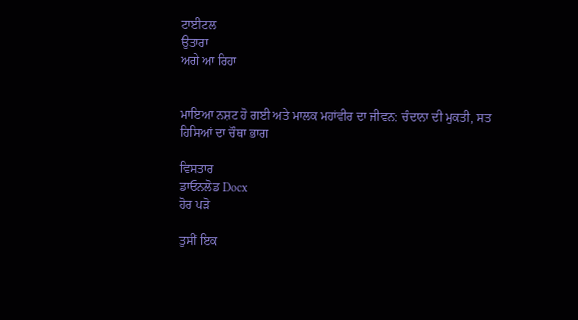ਟਾਈਟਲ
ਉਤਾਰਾ
ਅਗੇ ਆ ਰਿਹਾ


ਮਾਇਆ ਨਸ਼ਟ ਹੋ ਗਈ ਅਤੇ ਮਾਲਕ ਮਹਾਂਵੀਰ ਦਾ ਜੀਵਨ: ਚੰਦਾਨਾ ਦੀ ਮੁਕਤੀ, ਸਤ ਹਿਸਿਆਂ ਦਾ ਚੌਥਾ ਭਾਗ

ਵਿਸਤਾਰ
ਡਾਓਨਲੋਡ Docx
ਹੋਰ ਪੜੋ

ਤੁਸੀਂ ਇਕ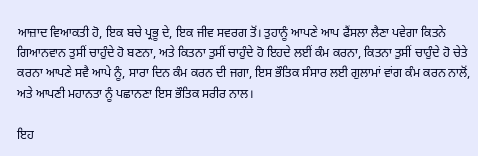ਆਜ਼ਾਦ ਵ‌ਿਆਕਤੀ ਹੋ, ਇਕ ਬਚੇ ਪ੍ਰਭੂ ਦੇ, ਇਕ ਜੀਵ ਸਵਰਗ ਤੋਂ। ਤੁਹਾਨੂੰ ਆਪਣੇ ਆਪ ਫੈਂਸਲਾ ਲੈਣਾ ਪਵੇਗਾ ਕਿਤਨੇ ਗਿਆਨਵਾਨ ਤੁਸੀਂ ਚਾਹੁੰਦੇ ਹੋ ਬਣਨਾ, ਅਤੇ ਕਿਤਨਾ ਤੁਸੀਂ ਚਾਹੁੰਦੇ ਹੋ ਇਹਦੇ ਲਈਂ ਕੰਮ ਕਰਨਾ, ਕਿਤਨਾ ਤੁਸੀਂ ਚਾਹੁੰਦੇ ਹੋ ਚੇਤੇ ਕਰਨਾ ਆਪਣੇ ਸਵੈ ਆਪੇ ਨੂੰ, ਸਾਰਾ ਦਿਨ ਕੰਮ ਕਰਨ ਦੀ ਜਗਾ, ਇਸ ਭੌ‌ਤਿਕ ਸੰਸਾਰ ਲਈ ਗੁਲਾਮਾਂ ਵਾਂਗ ਕੰਮ ਕਰਨ ਨਾਲੋਂ, ਅਤੇ ਆਪਣੀ ਮਹਾਨਤਾ ਨੂੰ ਪਛਾਨਣਾ ਇਸ ਭੌਤਿਕ ਸਰੀਰ ਨਾਲ।

ਇਹ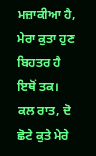ਮਜ਼ਾਕੀਆ ਹੈ, ਮੇਰਾ ਕੁਤਾ ਹੁਣ ਬਿਹਤਰ ਹੈ ਇਥੋਂ ਤਕ। ਕਲ ਰਾਤ, ਦੋ ਛੋਟੇ ਕੁਤੇ ਮੇਰੇ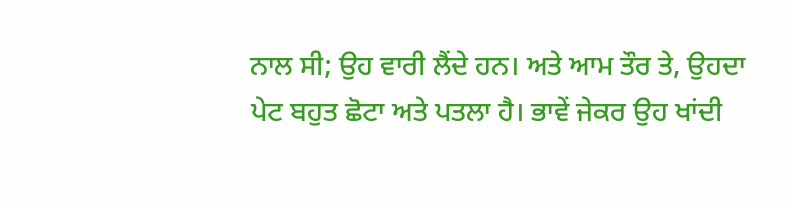ਨਾਲ ਸੀ; ਉਹ ਵਾਰੀ ਲੈਂਦੇ ਹਨ। ਅਤੇ ਆਮ ਤੌਰ ਤੇ, ਉਹਦਾ ਪੇਟ ਬਹੁਤ ਛੋਟਾ ਅਤੇ ਪਤਲਾ ਹੈ। ਭਾਵੇਂ ਜੇਕਰ ਉਹ ਖਾਂਦੀ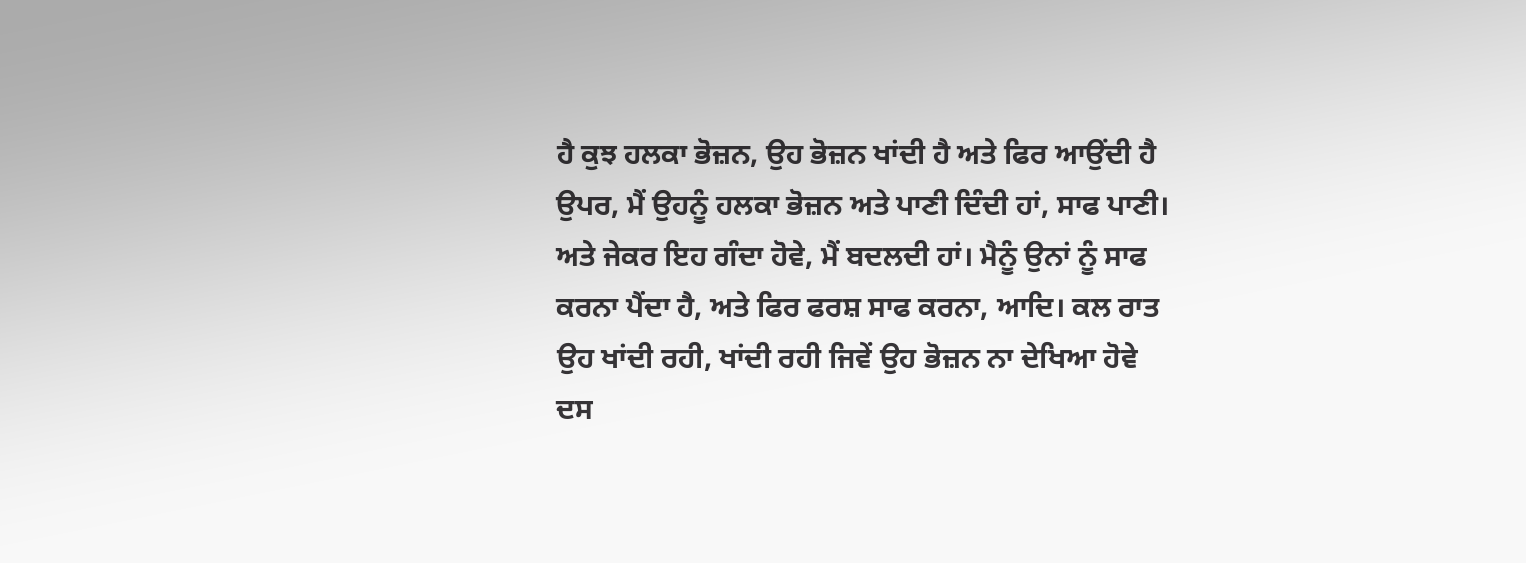ਹੈ ਕੁਝ ਹਲਕਾ ਭੋਜ਼ਨ, ਉਹ ਭੋਜ਼ਨ ਖਾਂਦੀ ਹੈ ਅਤੇ ਫਿਰ ਆਉਂਦੀ ਹੈ ਉਪਰ, ਮੈਂ ਉਹਨੂੰ ਹਲਕਾ ਭੋਜ਼ਨ ਅਤੇ ਪਾਣੀ ਦਿੰਦੀ ਹਾਂ, ਸਾਫ ਪਾਣੀ। ਅਤੇ ਜੇਕਰ ਇਹ ਗੰਦਾ ਹੋਵੇ, ਮੈਂ ਬਦਲਦੀ ਹਾਂ। ਮੈਨੂੰ ਉਨਾਂ ਨੂੰ ਸਾਫ ਕਰਨਾ ਪੈਂਦਾ ਹੈ, ਅਤੇ ਫਿਰ ਫਰਸ਼ ਸਾਫ ਕਰਨਾ, ਆਦਿ। ਕਲ ਰਾਤ ਉਹ ਖਾਂਦੀ ਰਹੀ, ਖਾਂਦੀ ਰਹੀ ਜਿਵੇਂ ਉਹ ਭੋਜ਼ਨ ਨਾ ਦੇਖਿਆ ਹੋਵੇ ਦਸ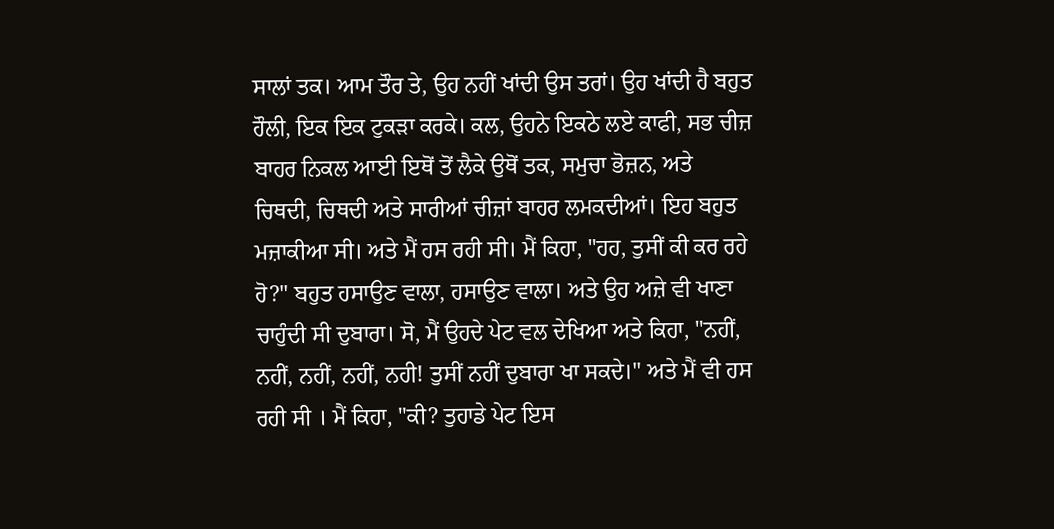ਸਾਲਾਂ ਤਕ। ਆਮ ਤੌਰ ਤੇ, ਉਹ ਨਹੀਂ ਖਾਂਦੀ ਉਸ ਤਰਾਂ। ਉਹ ਖਾਂਦੀ ਹੈ ਬਹੁਤ ਹੌਲੀ, ਇਕ ਇਕ ਟੁਕੜਾ ਕਰਕੇ। ਕਲ, ਉਹਨੇ ਇਕਠੇ ਲਏ ਕਾਫੀ, ਸਭ ਚੀਜ਼ ਬਾਹਰ ਨਿਕਲ ਆਈ ਇਥੋਂ ਤੋਂ ਲੈਕੇ ਉਥੋਂ ਤਕ, ਸਮੁਚਾ ਭੋਜ਼ਨ, ਅਤੇ ਚਿਥਦੀ, ਚਿਥਦੀ ਅਤੇ ਸਾਰੀਆਂ ਚੀਜ਼ਾਂ ਬਾਹਰ ਲਮਕਦੀਆਂ। ਇਹ ਬਹੁਤ ਮਜ਼ਾਕੀਆ ਸੀ। ਅਤੇ ਮੈਂ ਹਸ ਰਹੀ ਸੀ। ਮੈਂ ਕਿਹਾ, "ਹਹ, ਤੁਸੀਂ ਕੀ ਕਰ ਰਹੇ ਹੋ?" ਬਹੁਤ ਹਸਾਉਣ ਵਾਲਾ, ਹਸਾਉਣ ਵਾਲਾ। ਅਤੇ ਉਹ ਅਜ਼ੇ ਵੀ ਖਾਣਾ ਚਾਹੁੰਦੀ ਸੀ ਦੁਬਾਰਾ। ਸੋ, ਮੈਂ ਉਹਦੇ ਪੇਟ ਵਲ ਦੇਖਿਆ ਅਤੇ ਕਿਹਾ, "ਨਹੀਂ, ਨਹੀਂ, ਨਹੀਂ, ਨਹੀਂ, ਨਹੀ! ਤੁਸੀਂ ਨਹੀਂ ਦੁਬਾਰਾ ਖਾ ਸਕਦੇ।" ਅਤੇ ਮੈਂ ਵੀ ਹਸ ਰਹੀ ਸੀ । ਮੈਂ ਕਿਹਾ, "ਕੀ? ਤੁਹਾਡੇ ਪੇਟ ਇਸ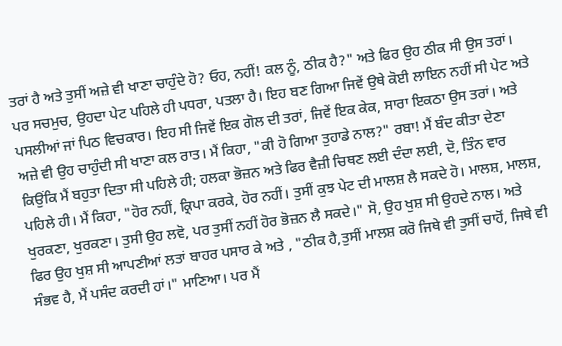ਤਰਾਂ ਹੈ ਅਤੇ ਤੁਸੀਂ ਅਜ਼ੇ ਵੀ ਖਾਣਾ ਚਾਹੁੰਦੇ ਹੋ? ਓਹ, ਨਹੀਂ! ਕਲ ਨੂੰ, ਠੀਕ ਹੈ?" ਅਤੇ ਫਿਰ ਉਹ ਠੀਕ ਸੀ ਉਸ ਤਰਾਂ। ਪਰ ਸਚਮੁਚ, ਉਹਦਾ ਪੇਟ ਪਹਿਲੇ ਹੀ ਪਧਰਾ, ਪਤਲਾ ਹੈ। ਇਹ ਬਣ ਗਿਆ ਜਿਵੇਂ ਉਥੇ ਕੋਈ ਲਾਇਨ ਨਹੀਂ ਸੀ ਪੇਟ ਅਤੇ ਪਸਲੀਆਂ ਜਾਂ ਪਿਠ ਵਿਚਕਾਰ। ਇਹ ਸੀ ਜਿਵੇਂ ਇਕ ਗੋਲ ਦੀ ਤਰਾਂ, ਜਿਵੇਂ ਇਕ ਕੇਕ, ਸਾਰਾ ਇਕਠਾ ਉਸ ਤਰਾਂ। ਅਤੇ ਅਜ਼ੇ ਵੀ ਉਹ ਚਾਹੁੰਦੀ ਸੀ ਖਾਣਾ ਕਲ ਰਾਤ। ਮੈਂ ਕਿਹਾ, "ਕੀ ਹੋ ਗਿਆ ਤੁਹਾਡੇ ਨਾਲ?" ਰਬਾ! ਮੈਂ ਬੰਦ ਕੀਤਾ ਦੇਣਾ ਕਿਉਂਕਿ ਮੈਂ ਬਹੁਤਾ ਦਿਤਾ ਸੀ ਪਹਿਲੇ ਹੀ; ਹਲਕਾ ਭੋਜ਼ਨ ਅਤੇ ਫਿਰ ਵੈਜ਼ੀ ਚਿਥਣ ਲਈ ਦੰਦਾ ਲਈ, ਦੋ, ਤਿੰਨ ਵਾਰ ਪਹਿਲੇ ਹੀ। ਮੈਂ ਕਿਹਾ, "ਹੋਰ ਨਹੀਂ, ਕ੍ਰਿਪਾ ਕਰਕੇ, ਹੋਰ ਨਹੀਂ। ਤੁਸੀਂ ਕੁਝ ਪੇਟ ਦੀ ਮਾਲਸ਼ ਲੈ ਸਕਦੇ ਹੋ। ਮਾਲਸ਼, ਮਾਲਸ਼, ਖੁਰਕਣਾ, ਖੁਰਕਣਾ। ਤੁਸੀ ਉਹ ਲਵੋ, ਪਰ ਤੁਸੀਂ ਨਹੀਂ ਹੋਰ ਭੋਜ਼ਨ ਲੈ ਸਕਦੇ।" ਸੋ, ਉਹ ਖੁਸ਼ ਸੀ ਉਹਦੇ ਨਾਲ। ਅਤੇ ਫਿਰ ਉਹ ਖੁਸ਼ ਸੀ ਆਪਣੀਆਂ ਲਤਾਂ ਬਾਹਰ ਪਸਾਰ ਕੇ ਅਤੇ , "ਠੀਕ ਹੈ,ਤੁਸੀਂ ਮਾਲਸ਼ ਕਰੋ ਜਿਥੇ ਵੀ ਤੁਸੀਂ ਚਾਹੋਂ, ਜਿਥੇ ਵੀ ਸੰਭਵ ਹੈ, ਮੈਂ ਪਸੰਦ ਕਰਦੀ ਹਾਂ।" ਮਾਣ‌ਿਆ। ਪਰ ਮੈਂ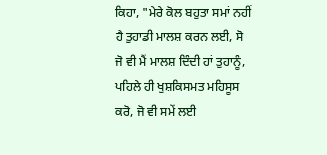ਕਿਹਾ, "ਮੇਰੇ ਕੋਲ ਬਹੁਤਾ ਸਮਾਂ ਨਹੀਂ ਹੈ ਤੁਹਾਡੀ ਮਾਲਸ਼ ਕਰਨ ਲਈ, ਸੋ ਜੋ ਵੀ ਮੈਂ ਮਾਲਸ਼ ਦਿੰਦੀ ਹਾਂ ਤੁਹਾਨੂੰ, ਪਹਿਲੇ ਹੀ ਖੁਸ਼ਕਿਸਮਤ ਮਹਿਸੂਸ ਕਰੋ, ਜੋ ਵੀ ਸਮੇਂ ਲਈ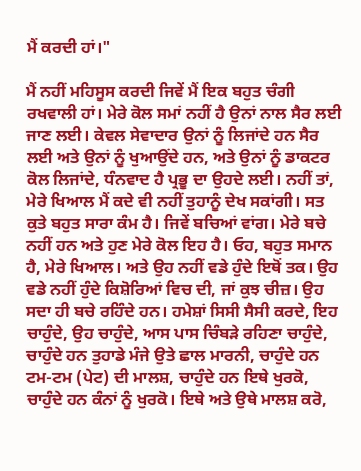ਮੈਂ ਕਰਦੀ ਹਾਂ।"

ਮੈਂ ਨਹੀਂ ਮਹਿਸੂਸ ਕਰਦੀ ਜਿਵੇਂ ਮੈਂ ਇਕ ਬਹੁਤ ਚੰਗੀ ਰਖਵਾਲੀ ਹਾਂ। ਮੇਰੇ ਕੋਲ ਸਮਾਂ ਨਹੀਂ ਹੈ ਉਨਾਂ ਨਾਲ ਸੈਰ ਲਈ ਜਾਣ ਲਈ। ਕੇਵਲ ਸੇਵਾਦਾਰ ਉਨਾਂ ਨੂੰ ਲਿਜਾਂਦੇ ਹਨ ਸੈਰ ਲਈ ਅਤੇ ਉਨਾਂ ਨੂੰ ਖੁਆਉਂਦੇ ਹਨ, ਅਤੇ ਉਨਾਂ ਨੂੰ ਡਾਕਟਰ ਕੋਲ ਲਿਜਾਂਦੇ, ਧੰਨਵਾਦ ਹੈ ਪ੍ਰਭੂ ਦਾ ਉਹਦੇ ਲਈ। ਨਹੀਂ ਤਾਂ, ਮੇਰੇ ਖਿਆਲ ਮੈਂ ਕਦੇ ਵੀ ਨਹੀਂ ਤੁਹਾਨੂੰ ਦੇਖ ਸਕਾਂਗੀ। ਸਤ ਕੁਤੇ ਬਹੁਤ ਸਾਰਾ ਕੰਮ ਹੈ। ਜਿਵੇਂ ਬਚ‌ਿਆਂ ਵਾਂਗ। ਮੇਰੇ ਬਚੇ ਨਹੀਂ ਹਨ ਅਤੇ ਹੁਣ ਮੇਰੇ ਕੋਲ ਇਹ ਹੈ। ਓਹ, ਬਹੁਤ ਸਮਾਨ ਹੈ, ਮੇਰੇ ਖਿਆਲ। ਅਤੇ ਉਹ ਨਹੀਂ ਵਡੇ ਹੁੰਦੇ ਇਥੋਂ ਤਕ। ਉਹ ਵਡੇ ਨਹੀਂ ਹੁੰਦੇ ਕਿਸ਼ੋਰ‌ਿਆਂ ਵਿਚ ਦੀ, ਜਾਂ ਕੁਝ ਚੀਜ਼। ਉਹ ਸਦਾ ਹੀ ਬਚੇ ਰਹਿੰਦੇ ਹਨ। ਹਮੇਸ਼ਾਂ ਸਿਸੀ ਸੈਸੀ ਕਰਦੇ, ਇਹ ਚਾਹੁੰਦੇ, ਉਹ ਚਾਹੁੰਦੇ, ਆਸ ਪਾਸ ਚਿੰਬੜੇ ਰਹਿਣਾ ਚਾਹੁੰਦੇ, ਚਾਹੁੰਦੇ ਹਨ ਤੁਹਾਡੇ ਮੰਜੇ ਉਤੇ ਛਾਲ ਮਾਰਨੀ, ਚਾਹੁੰਦੇ ਹਨ ਟਮ-ਟਮ (ਪੇਟ) ਦੀ ਮਾਲਸ਼, ਚਾਹੁੰਦੇ ਹਨ ਇਥੇ ਖੁਰਕੋ, ਚਾਹੁੰਦੇ ਹਨ ਕੰਨਾਂ ਨੂੰ ਖੁਰਕੋ। ਇਥੇ ਅਤੇ ਉਥੇ ਮਾਲਸ਼ ਕਰੋ,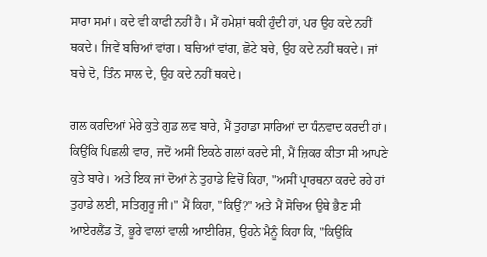ਸਾਰਾ ਸਮਾਂ। ਕਦੇ ਵੀ ਕਾਫੀ ਨਹੀਂ ਹੈ। ਮੈਂ ਹਮੇਸ਼ਾਂ ਥਕੀ ਹੁੰਦੀ ਹਾਂ, ਪਰ ਉਹ ਕਦੇ ਨਹੀਂ ਥਕਦੇ। ਜਿਵੇਂ ਬਚਿਆਂ ਵਾਂਗ। ਬਚਿਆਂ ਵਾਂਗ, ਛੋਟੇ ਬਚੇ, ਉਹ ਕਦੇ ਨਹੀਂ ਥਕਦੇ। ਜਾਂ ਬਚੇ ਦੋ, ਤਿੰਨ ਸਾਲ ਦੇ, ਉਹ ਕਦੇ ਨਹੀਂ ਥਕਦੇ।

ਗਲ ਕਰਦਿਆਂ ਮੇਰੇ ਕੁਤੇ ਗੁਡ ਲਵ ਬਾਰੇ, ਮੈਂ ਤੁਹਾਡਾ ਸਾਰਿਆਂ ਦਾ ਧੰਨਵਾਦ ਕਰਦੀ ਹਾਂ। ਕਿਉਂਕਿ ਪਿਛਲੀ ਵਾਰ, ਜਦੋਂ ਅਸੀਂ ਇਕਠੇ ਗਲਾਂ ਕਰਦੇ ਸੀ, ਮੈਂ ਜ਼ਿਕਰ ਕੀਤਾ ਸੀ ਆਪਣੇ ਕੁਤੇ ਬਾਰੇ। ਅਤੇ ਇਕ ਜਾਂ ਦੋਆਂ ਨੇ ਤੁਹਾਡੇ ਵਿਚੋਂ ਕਿਹਾ, "ਅਸੀਂ ਪ੍ਰਾਰਥਨਾ ਕਰਦੇ ਰਹੇ ਹਾਂ ਤੁਹਾਡੇ ਲਈ, ਸਤਿਗੁਰੂ ਜੀ।" ਮੈਂ ਕਿਹਾ, "ਕਿਉਂ?" ਅਤੇ ਮੈਂ ਸੋਚਿਅ ਉਥੇ ਭੈਣ ਸੀ ਆਏਰਲੈਂਡ ਤੋਂ, ਭੂਰੇ ਵਾਲਾਂ ਵਾਲੀ ਆਈਰਿਸ਼, ਉਹਨੇ ਮੈਨੂੰ ਕਿਹਾ ਕਿ, "ਕਿਉਂਕਿ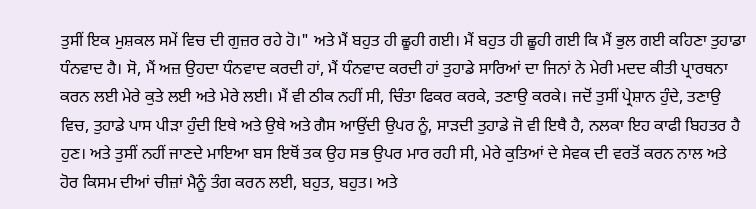ਤੁਸੀਂ ਇਕ ਮੁਸ਼ਕਲ ਸਮੇਂ ਵਿਚ ਦੀ ਗੁਜ਼ਰ ਰਹੇ ਹੋ।" ਅਤੇ ਮੈਂ ਬਹੁਤ ਹੀ ਛੂਹੀ ਗਈ। ਮੈਂ ਬਹੁਤ ਹੀ ਛੂਹੀ ਗਈ ਕਿ ਮੈਂ ਭੁਲ ਗਈ ਕਹਿਣਾ ਤੁਹਾਡਾ ਧੰਨਵਾਦ ਹੈ। ਸੋ, ਮੈਂ ਅਜ਼ ਉਹਦਾ ਧੰਨਵਾਦ ਕਰਦੀ ਹਾਂ, ਮੈਂ ਧੰਨਵਾਦ ਕਰਦੀ ਹਾਂ ਤੁਹਾਡੇ ਸਾਰਿਆਂ ਦਾ ਜਿਨਾਂ ਨੇ ਮੇਰੀ ਮਦਦ ਕੀਤੀ ਪ੍ਰਾਰਥਨਾ ਕਰਨ ਲਈ ਮੇਰੇ ਕੁਤੇ ਲਈ ਅਤੇ ਮੇਰੇ ਲਈ। ਮੈਂ ਵੀ ਠੀਕ ਨਹੀਂ ਸੀ, ਚਿੰਤਾ ਫਿਕਰ ਕਰਕੇ, ਤਣਾਉ ਕਰਕੇ। ਜਦੋਂ ਤੁਸੀਂ ਪ੍ਰੇਸ਼ਾਨ ਹੁੰਦੇ, ਤਣਾਉ ਵਿਚ, ਤੁਹਾਡੇ ਪਾਸ ਪੀੜਾ ਹੁੰਦੀ ਇਥੇ ਅਤੇ ਉਥੇ ਅਤੇ ਗੈਸ ਆਉਂਦੀ ਉਪਰ ਨੂੰ, ਸਾੜਦੀ ਤੁਹਾਡੇ ਜੋ ਵੀ ਇਥੈ ਹੈ, ਨਲਕਾ ਇਹ ਕਾਫੀ ਬਿਹਤਰ ਹੈ ਹੁਣ। ਅਤੇ ਤੁਸੀਂ ਨਹੀਂ ਜਾਣਦੇ ਮਾਇਆ ਬਸ ਇਥੋਂ ਤਕ ਉਹ ਸਭ ਉਪਰ ਮਾਰ ਰਹੀ ਸੀ, ਮੇਰੇ ਕੁਤਿਆਂ ਦੇ ਸੇਵਕ ਦੀ ਵਰਤੋਂ ਕਰਨ ਨਾਲ ਅਤੇ ਹੋਰ ਕਿਸਮ ਦੀਆਂ ਚੀਜ਼ਾਂ ਮੈਨੂੰ ਤੰਗ ਕਰਨ ਲਈ, ਬਹੁਤ, ਬਹੁਤ। ਅਤੇ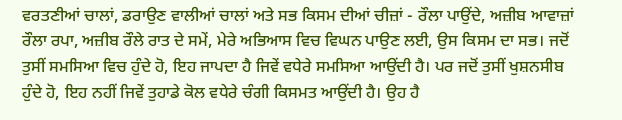ਵਰਤਣੀਆਂ ਚਾਲਾਂ, ਡਰਾਉਣ ਵਾਲੀਆਂ ਚਾਲਾਂ ਅਤੇ ਸਭ ਕਿਸਮ ਦੀਆਂ ਚੀਜ਼ਾਂ - ਰੌਲਾ ਪਾਉਂਦੇ, ਅਜ਼ੀਬ ਆਵਾਜ਼ਾਂ ਰੌਲਾ ਰਪਾ, ਅਜ਼ੀਬ ਰੌਲੇ ਰਾਤ ਦੇ ਸਮੇਂ, ਮੇਰੇ ਅਭਿਆਸ ਵਿਚ ਵਿਘਨ ਪਾਉਣ ਲਈ, ਉਸ ਕਿਸਮ ਦਾ ਸਭ। ਜਦੋਂ ਤੁਸੀਂ ਸਮਸ‌ਿਆ ਵਿਚ ਹੁੰਦੇ ਹੋ, ਇਹ ਜਾਪਦਾ ਹੈ ਜਿਵੇਂ ਵਧੇਰੇ ਸਮਸਿਆ ਆਉਂਦੀ ਹੈ। ਪਰ ਜਦੋਂ ਤੁਸੀਂ ਖੁਸ਼ਨਸੀਬ ਹੁੰਦੇ ਹੋ, ਇਹ ਨਹੀਂ ਜਿਵੇਂ ਤੁਹਾਡੇ ਕੋਲ ਵਧੇਰੇ ਚੰਗੀ ਕਿਸਮਤ ਆਉਂਦੀ ਹੈ। ਉਹ ਹੈ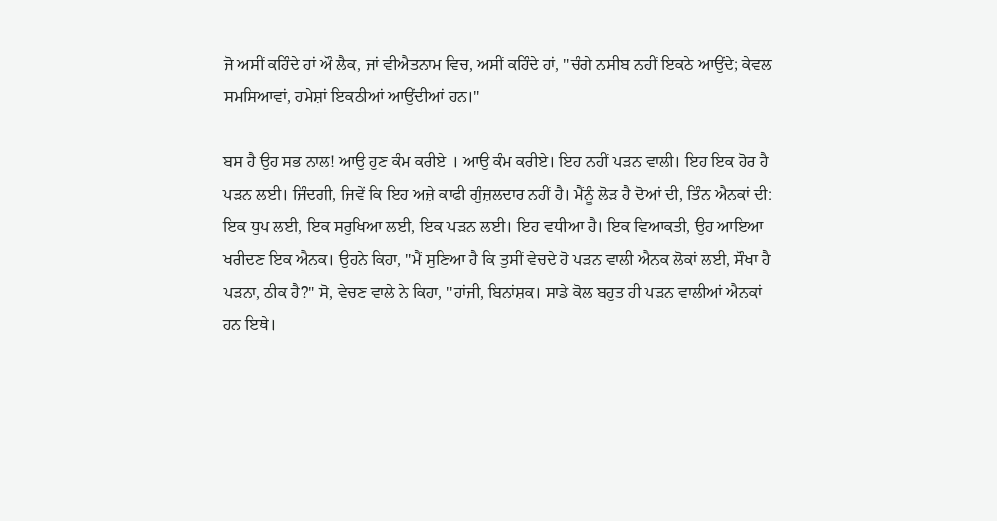ਜੋ ਅਸੀਂ ਕਹਿੰਦੇ ਹਾਂ ਔ ਲੈਕ, ਜਾਂ ਵੀਐਤਨਾਮ ਵਿਚ, ਅਸੀਂ ਕਹਿੰਦੇ ਹਾਂ, "ਚੰਗੇ ਨਸੀਬ ਨਹੀਂ ਇਕਠੇ ਆਉਂਦੇ; ਕੇਵਲ ਸਮਸ‌ਿਆਵਾਂ, ਹਮੇਸ਼ਾਂ ਇਕਠੀਆਂ ਆਉਂਦੀਆਂ ਹਨ।"

ਬਸ ਹੈ ਉਹ ਸਭ ਨਾਲ! ਆਉ ਹੁਣ ਕੰਮ ਕਰੀਏ । ਆਉ ਕੰਮ ਕਰੀਏ। ਇਹ ਨਹੀਂ ਪੜਨ ਵਾਲੀ। ਇਹ ਇਕ ਹੋਰ ਹੈ ਪੜਨ ਲਈ। ਜਿੰਦਗੀ, ਜਿਵੇਂ ਕਿ ਇਹ ਅਜ਼ੇ ਕਾਫੀ ਗੁੰਜ਼ਲਦਾਰ ਨਹੀਂ ਹੈ। ਮੈਂਨੂੰ ਲੋੜ ਹੈ ਦੋਆਂ ਦੀ, ਤਿੰਨ ਐਨਕਾਂ ਦੀ: ਇਕ ਧੁਪ ਲਈ, ਇਕ ਸਰੁਖਿਆ ਲਈ, ਇਕ ਪੜਨ ਲਈ। ਇਹ ਵਧੀਆ ਹੈ। ਇਕ ਵਿਆਕਤੀ, ਉਹ ‌ਆਇਆ ਖਰੀਦਣ ਇਕ ਐਨਕ। ਉਹਨੇ ਕਿਹਾ, "ਮੈਂ ਸੁਣਿਆ ਹੈ ਕਿ ਤੁਸੀਂ ਵੇਚਦੇ ਹੋ ਪੜਨ ਵਾਲੀ ਐਨਕ ਲੋਕਾਂ ਲਈ, ਸੌਖਾ ਹੈ ਪੜਨਾ, ਠੀਕ ਹੈ?" ਸੋ, ਵੇਚਣ ਵਾਲੇ ਨੇ ਕਿਹਾ, "ਹਾਂਜੀ, ਬਿਨਾਂਸ਼ਕ। ਸਾਡੇ ਕੋਲ ਬਹੁਤ ਹੀ ਪੜਨ ਵਾਲੀਆਂ ਐਨਕਾਂ ਹਨ ਇਥੇ।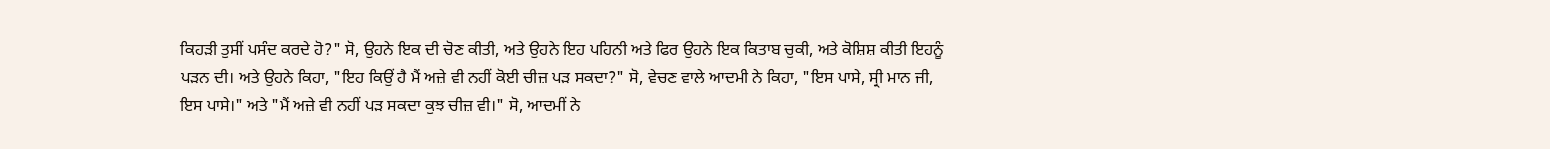ਕਿਹੜੀ ਤੁਸੀਂ ਪਸੰਦ ਕਰਦੇ ਹੋ?" ਸੋ, ਉਹਨੇ ਇਕ ਦੀ ਚੋਣ ਕੀਤੀ, ਅਤੇ ਉਹਨੇ ਇਹ ਪਹਿਨੀ ਅਤੇ ਫਿਰ ਉਹਨੇ ਇਕ ਕਿਤਾਬ ਚੁਕੀ, ਅਤੇ ਕੋਸ਼ਿਸ਼ ਕੀਤੀ ਇਹਨੂੰ ਪੜਨ ਦੀ। ਅਤੇ ਉਹਨੇ ਕਿਹਾ, "ਇਹ ਕਿਉਂ ਹੈ ਮੈਂ ਅਜ਼ੇ ਵੀ ਨਹੀਂ ਕੋਈ ਚੀਜ਼ ਪੜ ਸਕਦਾ?" ਸੋ, ਵੇਚਣ ਵਾਲੇ ਆਦਮੀ ਨੇ ਕਿਹਾ, "ਇਸ ਪਾਸੇ, ਸ੍ਰੀ ਮਾਨ ਜੀ, ਇਸ ਪਾਸੇ।" ਅਤੇ "ਮੈਂ ਅਜ਼ੇ ਵੀ ਨਹੀਂ ਪੜ ਸਕਦਾ ਕੁਝ ਚੀਜ਼ ਵੀ।" ਸੋ, ਆਦਮੀਂ ਨੇ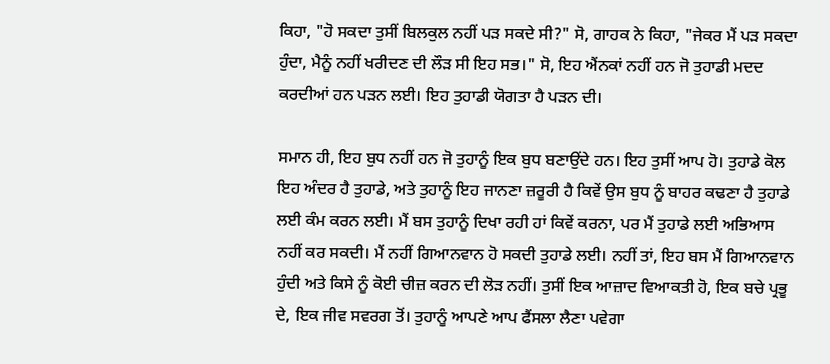ਕਿਹਾ, "ਹੋ ਸਕਦਾ ਤੁਸੀਂ ਬਿਲਕੁਲ ਨਹੀਂ ਪੜ ਸਕਦੇ ਸੀ?" ਸੋ, ਗਾਹਕ ਨੇ ਕਿਹਾ, "ਜੇਕਰ ਮੈਂ ਪੜ ਸਕਦਾ ਹੁੰਦਾ, ਮੈਨੂੰ ਨਹੀਂ ਖਰੀਦਣ ਦੀ ਲੌੜ ਸੀ ਇਹ ਸਭ।" ਸੋ, ਇਹ ਐਂਨਕਾਂ ਨਹੀਂ ਹਨ ਜੋ ਤੁਹਾਡੀ ਮਦਦ ਕਰਦੀਆਂ ਹਨ ਪੜਨ ਲਈ। ਇਹ ਤੁਹਾਡੀ ਯੋਗਤਾ ਹੈ ਪੜਨ ਦੀ।

ਸਮਾਨ ਹੀ, ਇਹ ਬੁਧ ਨਹੀਂ ਹਨ ਜੋ ਤੁਹਾਨੂੰ ਇਕ ਬੁਧ ਬਣਾਉਂਦੇ ਹਨ। ਇਹ ਤੁਸੀਂ ਆਪ ਹੋ। ਤੁਹਾਡੇ ਕੋਲ ਇਹ ਅੰਦਰ ਹੈ ਤੁਹਾਡੇ, ਅਤੇ ਤੁਹਾਨੂੰ ਇਹ ਜਾਨਣਾ ਜ਼ਰੂਰੀ ਹੈ ਕਿਵੇਂ ਉਸ ਬੁਧ ਨੂੰ ਬਾਹਰ ਕਢਣਾ ਹੈ ਤੁਹਾਡੇ ਲਈ ਕੰਮ ਕਰਨ ਲਈ। ਮੈਂ ਬਸ ਤੁਹਾਨੂੰ ਦਿਖਾ ਰਹੀ ਹਾਂ ਕਿਵੇਂ ਕਰਨਾ, ਪਰ ਮੈਂ ਤੁਹਾਡੇ ਲਈ ਅਭਿਆਸ ਨਹੀਂ ਕਰ ਸਕਦੀ। ਮੈਂ ਨਹੀਂ ਗਿਆਨਵਾਨ ਹੋ ਸਕਦੀ ਤੁਹਾਡੇ ਲਈ। ਨਹੀਂ ਤਾਂ, ਇਹ ਬਸ ਮੈਂ ਗਿਆਨਵਾਨ ਹੁੰਦੀ ਅਤੇ ਕਿਸੇ ਨੂੰ ਕੋਈ ਚੀਜ਼ ਕਰਨ ਦੀ ਲੋੜ ਨਹੀਂ। ਤੁਸੀਂ ਇਕ ਆਜ਼ਾਦ ਵ‌ਿਆਕਤੀ ਹੋ, ਇਕ ਬਚੇ ਪ੍ਰਭੂ ਦੇ, ਇਕ ਜੀਵ ਸਵਰਗ ਤੋਂ। ਤੁਹਾਨੂੰ ਆਪਣੇ ਆਪ ਫੈਂਸਲਾ ਲੈਣਾ ਪਵੇਗਾ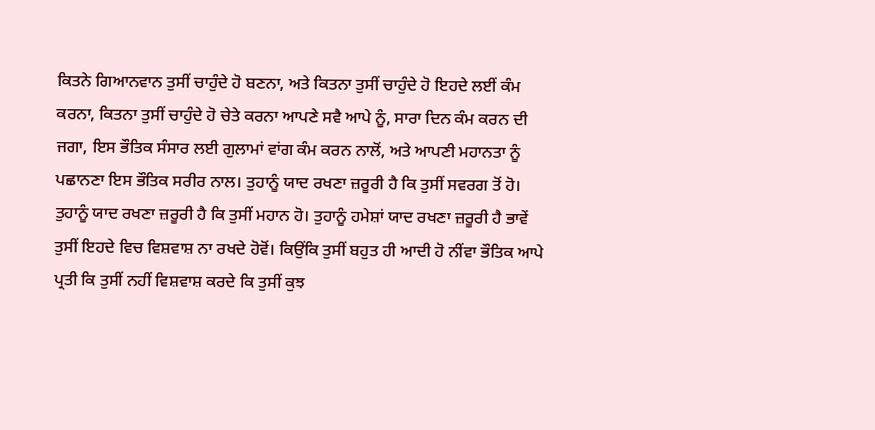ਕਿਤਨੇ ਗਿਆਨਵਾਨ ਤੁਸੀਂ ਚਾਹੁੰਦੇ ਹੋ ਬਣਨਾ, ਅਤੇ ਕਿਤਨਾ ਤੁਸੀਂ ਚਾਹੁੰਦੇ ਹੋ ਇਹਦੇ ਲਈਂ ਕੰਮ ਕਰਨਾ, ਕਿਤਨਾ ਤੁਸੀਂ ਚਾਹੁੰਦੇ ਹੋ ਚੇਤੇ ਕਰਨਾ ਆਪਣੇ ਸਵੈ ਆਪੇ ਨੂੰ, ਸਾਰਾ ਦਿਨ ਕੰਮ ਕਰਨ ਦੀ ਜਗਾ, ਇਸ ਭੌ‌ਤਿਕ ਸੰਸਾਰ ਲਈ ਗੁਲਾਮਾਂ ਵਾਂਗ ਕੰਮ ਕਰਨ ਨਾਲੋਂ, ਅਤੇ ਆਪਣੀ ਮਹਾਨਤਾ ਨੂੰ ਪਛਾਨਣਾ ਇਸ ਭੌਤਿਕ ਸਰੀਰ ਨਾਲ। ਤੁਹਾਨੂੰ ਯਾਦ ਰਖਣਾ ਜ਼ਰੂਰੀ ਹੈ ਕਿ ਤੁਸੀਂ ਸਵਰਗ ਤੋਂ ਹੋ। ਤੁਹਾਨੂੰ ਯਾਦ ਰਖਣਾ ਜ਼ਰੂਰੀ ਹੈ ਕਿ ਤੁਸੀਂ ਮਹਾਨ ਹੋ। ਤੁਹਾਨੂੰ ਹਮੇਸ਼ਾਂ ਯਾਦ ਰਖਣਾ ਜ਼ਰੂਰੀ ਹੈ ਭਾਵੇਂ ਤੁਸੀਂ ਇਹਦੇ ਵਿਚ ਵਿਸ਼ਵਾਸ਼ ਨਾ ਰਖਦੇ ਹੋਵੋਂ। ਕਿਉਂਕਿ ਤੁਸੀਂ ਬਹੁਤ ਹੀ ਆਦੀ ਹੋ ਨੀਂਵਾ ਭੌ‌ਤਿਕ ਆਪੇ ਪ੍ਰਤੀ ਕਿ ਤੁਸੀਂ ਨਹੀਂ ਵਿਸ਼ਵਾਸ਼ ਕਰਦੇ ਕਿ ਤੁਸੀਂ ਕੁਝ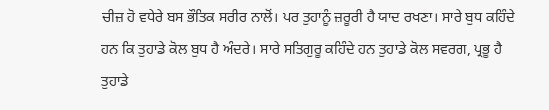ਚੀਜ਼ ਹੋ ਵਧੇਰੇ ਬਸ ਭੌਤਿਕ ਸਰੀਰ ਨਾਲੋਂ। ਪਰ ਤੁਹਾਨੂੰ ਜ਼ਰੂਰੀ ਹੈ ਯਾਦ ਰਖਣਾ। ਸਾਰੇ ਬੁਧ ਕਹਿੰਦੇ ਹਨ ਕਿ ਤੁਹਾਡੇ ਕੋਲ ਬੁਧ ਹੈ ਅੰਦਰੇ। ਸਾਰੇ ਸਤਿਗੁਰੂ ਕਹਿੰਦੇ ਹਨ ਤੁਹਾਡੇ ਕੋਲ ਸਵਰਗ, ਪ੍ਰਭੂ ਹੈ ਤੁਹਾਡੇ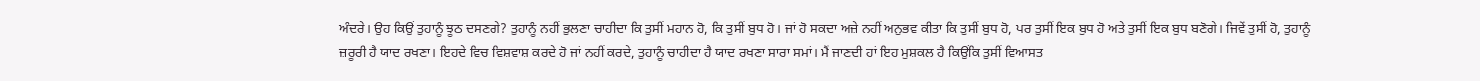ਅੰਦਰੇ। ਉਹ ਕਿਉਂ ਤੁਹਾਨੂੰ ਝੂਠ ਦਸਣਗੇ? ਤੁਹਾਨੂੰ ਨਹੀਂ ਭੁਲਣਾ ਚਾਹੀਦਾ ਕਿ ਤੁਸੀਂ ਮਹਾਨ ਹੋ, ਕਿ ਤੁਸੀਂ ਬੁਧ ਹੋ। ਜਾਂ ਹੋ ਸਕਦਾ ਅਜ਼ੇ ਨਹੀਂ ਅਨੁਭਵ ਕੀਤਾ ਕਿ ਤੁਸੀਂ ਬੁਧ ਹੋ, ਪਰ ਤੁਸੀਂ ਇਕ ਬੁਧ ਹੋ ਅਤੇ ਤੁਸੀਂ ਇਕ ਬੁਧ ਬਣੋਗੇ। ਜਿਵੇਂ ਤੁਸੀਂ ਹੋ, ਤੁਹਾਨੂੰ ਜ਼ਰੂਰੀ ਹੈ ਯਾਦ ਰਖਣਾ। ਇਹਦੇ ਵਿਚ ਵਿਸ਼ਵਾਸ਼ ਕਰਦੇ ਹੋ ਜਾਂ ਨਹੀਂ ਕਰਦੇ, ਤੁਹਾਨੂੰ ਚਾਹੀਦਾ ਹੈ ਯਾਦ ਰਖਣਾ ਸਾਰਾ ਸਮਾਂ। ਮੈਂ ਜਾਣਦੀ ਹਾਂ ਇਹ ਮੁਸ਼ਕਲ ਹੈ ਕਿਉਂਕਿ ਤੁਸੀਂ ਵਿਆਸਤ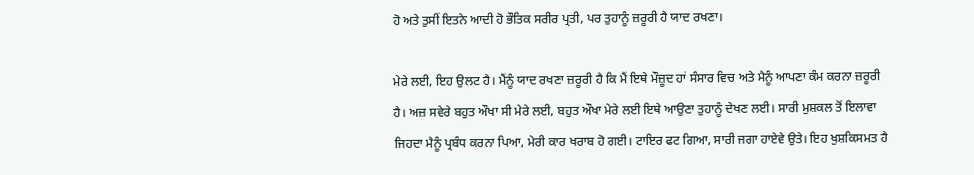ਹੋ ਅਤੇ ਤੁਸੀਂ ਇਤਨੇ ਆਦੀ ਹੋ ਭੌਤਿਕ ਸਰੀਰ ਪ੍ਰਤੀ, ਪਰ ਤੁਹਾਨੂੰ ਜ਼ਰੂਰੀ ਹੈ ਯਾਦ ਰਖਣਾ।

ਮੇਰੇ ਲਈ, ਇਹ ਉਲਟ ਹੈ। ਮੈਂਨੂੰ ਯਾਦ ਰਖਣਾ ਜ਼ਰੂਰੀ ਹੈ ਕਿ ਮੈਂ ਇਥੇ ਮੌਜ਼ੂਦ ਹਾਂ ਸੰਸਾਰ ਵਿਚ ਅਤੇ ਮੈਨੂੰ ਆਪਣਾ ਕੰਮ ਕਰਨਾ ਜ਼ਰੂਰੀ ਹੈ। ਅਜ਼ ਸਵੇਰੇ ਬਹੁਤ ਔਖਾ ਸੀ ਮੇਰੇ ਲਈ, ਬਹੁਤ ਔਖਾ ਮੇਰੇ ਲਈ ਇਥੇ ਆਉਣਾ ਤੁਹਾਨੂੰ ਦੇਖਣ ਲਈ। ਸਾਰੀ ਮੁਸ਼ਕਲ ਤੋਂ ਇਲਾਵਾ ਜਿਹਦਾ ਮੈਨੂੰ ਪ੍ਰਬੰਧ ਕਰਨਾ ਪਿਆ, ਮੇਰੀ ਕਾਰ ਖਰਾਬ ਹੋ ਗਈ। ਟਾਇਰ ਫਟ ਗਿਆ, ਸਾਰੀ ਜਗਾ ਹਾਏਵੇ ਉਤੇ। ਇਹ ਖੁਸ਼ਕਿਸਮਤ ਹੈ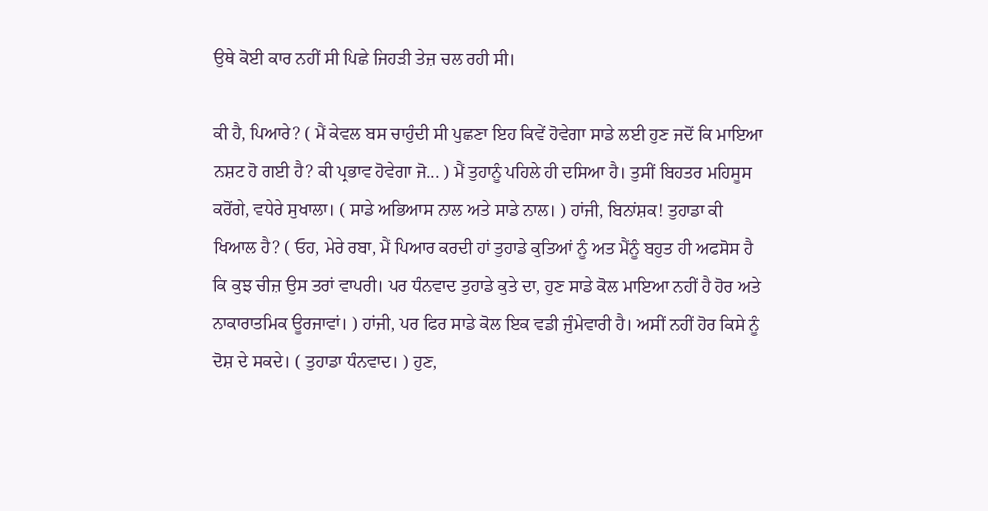ਉਥੇ ਕੋਈ ਕਾਰ ਨਹੀਂ ਸੀ ਪਿਛੇ ਜਿਹੜੀ ਤੇਜ਼ ਚਲ ਰਹੀ ਸੀ।

ਕੀ ਹੈ, ਪਿਆਰੇ? ( ਮੈਂ ਕੇਵਲ ਬਸ ਚਾਹੁੰਦੀ ਸੀ ਪੁਛਣਾ ਇਹ ਕਿਵੇਂ ਹੋਵੇਗਾ ਸਾਡੇ ਲਈ ਹੁਣ ਜਦੋਂ ਕਿ ਮਾਇਆ ਨਸ਼ਟ ਹੋ ਗਈ ਹੈ? ਕੀ ਪ੍ਰਭਾਵ ਹੋਵੇਗਾ ਜੋ... ) ਮੈਂ ਤੁਹਾਨੂੰ ਪਹਿਲੇ ਹੀ ਦਸ‌ਿਆ ਹੈ। ਤੁਸੀਂ ਬਿਹਤਰ ਮਹਿਸੂਸ ਕਰੋਂਗੇ, ਵਧੇਰੇ ਸੁਖਾਲਾ। ( ਸਾਡੇ ਅਭਿਆਸ ਨਾਲ ਅਤੇ ਸਾਡੇ ਨਾਲ। ) ਹਾਂਜੀ, ਬਿਨਾਂਸ਼ਕ! ਤੁਹਾਡਾ ਕੀ ਖਿਆਲ ਹੈ? ( ਓਹ, ਮੇਰੇ ਰਬਾ, ਮੈਂ ਪਿਆਰ ਕਰਦੀ ਹਾਂ ਤੁਹਾਡੇ ਕੁਤਿਆਂ ਨੂੰ ਅਤ ਮੈਂਨੂੰ ਬਹੁਤ ਹੀ ਅਫਸੋਸ ਹੈ ਕਿ ਕੁਝ ਚੀਜ਼ ਉਸ ਤਰਾਂ ਵਾਪਰੀ। ਪਰ ਧੰਨਵਾਦ ਤੁਹਾਡੇ ਕੁਤੇ ਦਾ, ਹੁਣ ਸਾਡੇ ਕੋਲ ਮਾਇਆ ਨਹੀਂ ਹੈ ਹੋਰ ਅਤੇ ਨਾਕਾਰਾਤਮਿਕ ਊਰਜਾਵਾਂ। ) ਹਾਂਜੀ, ਪਰ ਫਿਰ ਸਾਡੇ ਕੋਲ ਇਕ ਵਡੀ ਜੁੰਮੇਵਾਰੀ ਹੈ। ਅਸੀਂ ਨਹੀਂ ਹੋਰ ਕਿਸੇ ਨੂੰ ਦੋਸ਼ ਦੇ ਸਕਦੇ। ( ਤੁਹਾਡਾ ਧੰਨਵਾਦ। ) ਹੁਣ,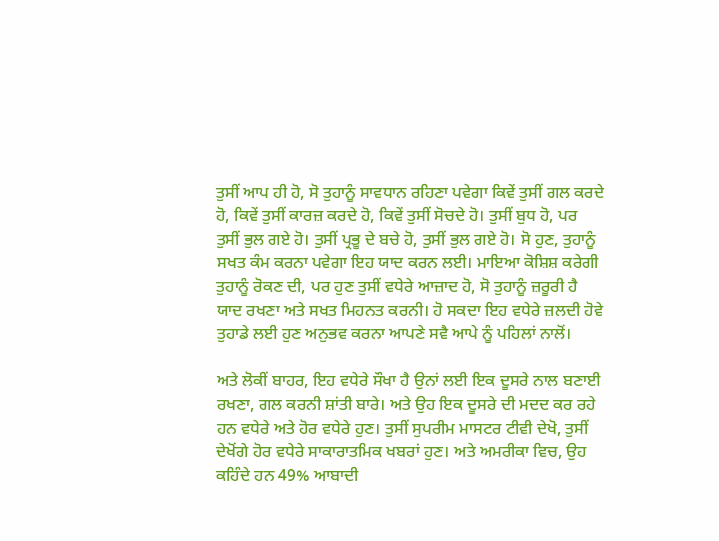ਤੁਸੀਂ ਆਪ ਹੀ ਹੋ, ਸੋ ਤੁਹਾਨੂੰ ਸਾਵਧਾਨ ਰਹਿਣਾ ਪਵੇਗਾ ਕਿਵੇਂ ਤੁਸੀਂ ਗਲ ਕਰਦੇ ਹੋ, ਕਿਵੇਂ ਤੁਸੀਂ ਕਾਰਜ਼ ਕਰਦੇ ਹੋ, ਕਿਵੇਂ ਤੁਸੀਂ ਸੋਚਦੇ ਹੋ। ਤੁਸੀਂ ਬੁਧ ਹੋ, ਪਰ ਤੁਸੀਂ ਭੁਲ ਗਏ ਹੋ। ਤੁਸੀਂ ਪ੍ਰਭੂ ਦੇ ਬਚੇ ਹੋ, ਤੁਸੀਂ ਭੁਲ ਗਏ ਹੋ। ਸੋ ਹੁਣ, ਤੁਹਾਨੂੰ ਸਖਤ ਕੰਮ ਕਰਨਾ ਪਵੇਗਾ ਇਹ ਯਾਦ ਕਰਨ ਲਈ। ਮਾਇਆ ਕੋਸ਼ਿਸ਼ ਕਰੇਗੀ ਤੁਹਾਨੂੰ ਰੋਕਣ ਦੀ, ਪਰ ਹੁਣ ਤੁਸੀਂ ਵਧੇਰੇ ਆਜ਼ਾਦ ਹੋ, ਸੋ ਤੁਹਾਨੂੰ ਜ਼ਰੂਰੀ ਹੈ ਯਾਦ ਰਖਣਾ ਅਤੇ ਸਖਤ ਮਿਹਨਤ ਕਰਨੀ। ਹੋ ਸਕਦਾ ਇਹ ਵਧੇਰੇ ਜ਼ਲਦੀ ਹੋਵੇ ਤੁਹਾਡੇ ਲਈ ਹੁਣ ਅਨੁਭਵ ਕਰਨਾ ਆਪਣੇ ਸਵੈ ਆਪੇ ਨੂੰ ਪਹਿਲਾਂ ਨਾਲੋਂ।

ਅਤੇ ਲੋਕੀਂ ਬਾਹਰ, ਇਹ ਵਧੇਰੇ ਸੌਖਾ ਹੈ ਉਨਾਂ ਲਈ ਇਕ ਦੂਸਰੇ ਨਾਲ ਬਣਾਈ ਰਖਣਾ, ਗਲ ਕਰਨੀ ਸ਼ਾਂਤੀ ਬਾਰੇ। ਅਤੇ ਉਹ ਇਕ ਦੂਸਰੇ ਦੀ ਮਦਦ ਕਰ ਰਹੇ ਹਨ ਵਧੇਰੇ ਅਤੇ ਹੋਰ ਵਧੇਰੇ ਹੁਣ। ਤੁਸੀਂ ਸੁਪਰੀਮ ਮਾਸਟਰ ਟੀਵੀ ਦੇਖੋ, ਤੁਸੀਂ ਦੇਖੋਂਗੇ ਹੋਰ ਵਧੇਰੇ ਸਾਕਾਰਾਤਮਿਕ ਖਬਰਾਂ ਹੁਣ। ਅਤੇ ਅਮਰੀਕਾ ਵਿਚ, ਉਹ ਕਹਿੰਦੇ ਹਨ 49% ਆਬਾਦੀ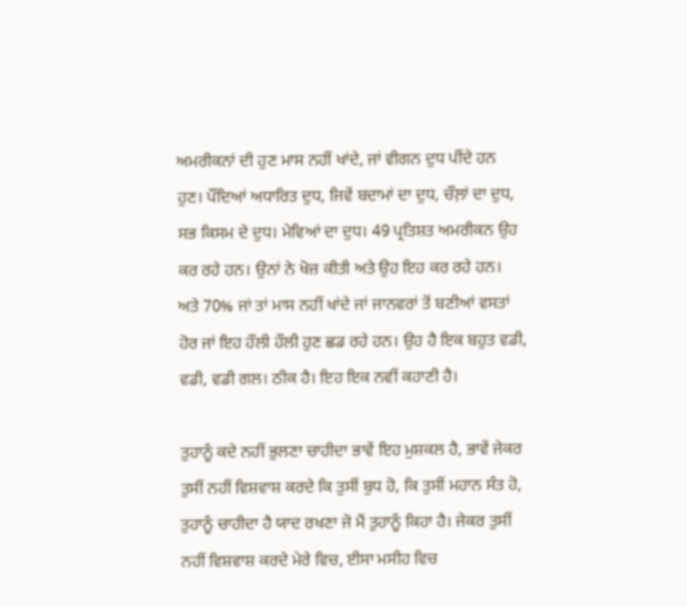ਅਮਰੀਕਨਾਂ ਦੀ ਹੁਣ ਮਾਸ ਨਹੀਂ ਖਾਂਦੇ, ਜਾਂ ਵੀਗਨ ਦੁਧ ਪੀਂਦੇ ਹਨ ਹੁਣ। ਪੌਂਦਿਆਂ ਅਧਾਰਿਤ ਦੁਧ, ਜਿਵੇਂ ਬਦਾਮਾਂ ਦਾ ਦੁਧ, ਚੌਲ਼ਾਂ ਦਾ ਦੁਧ, ਸਭ ਕਿਸਮ ਦੇ ਦੁਧ। ਮੇਵਿਆਂ ਦਾ ਦੁਧ। 49 ਪ੍ਰਤਿਸ਼ਤ ਅਮਰੀਕਨ ਉਹ ਕਰ ਰਹੇ ਹਨ। ਉਨਾਂ ਨੇ ਖੋਜ਼ ਕੀਤੀ ਅਤੇ ਉਹ ਇਹ ਕਰ ਰਹੇ ਹਨ। ਅਤੇ 70% ਜਾਂ ਤਾਂ ਮਾਸ ਨਹੀਂ ਖਾਂਦੇ ਜਾਂ ਜਾਨਵਰਾਂ ਤੋਂ ਬਣੀਆਂ ਵਸਤਾਂ ਹੋਰ ਜਾਂ ਇਹ ਹੌਲੀ ਹੌਲੀ ਹੁਣ ਛਡ ਰਹੇ ਹਨ। ਉਹ ਹੈ ਇਕ ਬਹੁਤ ਵਡੀ, ਵਡੀ, ਵਡੀ ਗਲ। ਠੀਕ ਹੈ। ਇਹ ਇਕ ਨਵੀਂ ਕਹਾਣੀ ਹੈ।

ਤੁਹਾਨੂੰ ਕਦੇ ਨਹੀਂ ਭੁਲਣਾ ਚਾਹੀਦਾ ਭਾਵੇਂ ਇਹ ਮੁਸ਼ਕਲ ਹੈ, ਭਾਵੇਂ ਜੇਕਰ ਤੁਸੀਂ ਨਹੀਂ ਵਿਸ਼ਵਾਸ਼ ਕਰਦੇ ਕਿ ਤੁਸੀਂ ਬੁਧ ਹੋ, ਕਿ ਤੁਸੀਂ ਮਹਾਨ ਸੰਤ ਹੋ, ਤੁਹਾਨੂੰ ਚਾਹੀਦਾ ਹੈ ਯਾਦ ਰਖਣਾ ਜੋ ਮੈਂ ਤੁਹਾਨੂੰ ਕਿਹਾ ਹੈ। ਜੇਕਰ ਤੁਸੀਂ ਨਹੀਂ ਵਿਸ਼ਵਾਸ਼ ਕਰਦੇ ਮੇਰੇ ਵਿਚ, ਈਸਾ ਮਸੀਹ ਵਿਚ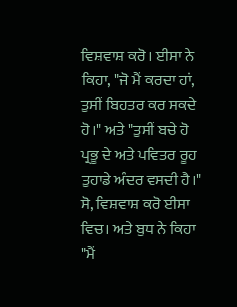ਵਿਸ਼ਵਾਸ਼ ਕਰੋ। ਈਸਾ ਨੇ ਕਿਹਾ, "ਜੋ ਮੈਂ ਕਰਦਾ ਹਾਂ, ਤੁਸੀਂ ਬਿਹਤਰ ਕਰ ਸਕਦੇ ਹੋ।" ਅਤੇ "ਤੁਸੀਂ ਬਚੇ ਹੋ ਪ੍ਰਭੂ ਦੇ ਅਤੇ ਪਵਿਤਰ ਰੂਹ ਤੁਹਾਡੇ ਅੰਦਰ ਵਸਦੀ ਹੈ।" ਸੋ, ਵਿਸ਼ਵਾਸ਼ ਕਰੋ ਈਸਾ ਵਿਚ। ਅਤੇ ਬੁਧ ਨੇ ਕਿਹਾ "ਮੈਂ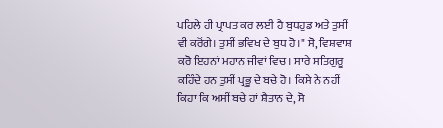ਪਹਿਲੇ ਹੀ ਪ੍ਰਾਪਤ ਕਰ ਲਈ ਹੈ ਬੁਧਹੁਡ ਅਤੇ ਤੁਸੀਂ ਵੀ ਕਰੋਂਗੇ। ਤੁਸੀਂ ਭਵਿਖ ਦੇ ਬੁਧ ਹੋ।" ਸੋ, ਵਿਸ਼ਵਾਸ਼ ਕਰੋ ਇਹਨਾਂ ਮਹਾਨ ਜੀਵਾਂ ਵਿਚ। ਸਾਰੇ ਸਤਿਗੁਰੂ ਕਹਿੰਦੇ ਹਨ ਤੁਸੀਂ ਪ੍ਰਭੂ ਦੇ ਬਚੇ ਹੋ। ਕਿਸੇ ਨੇ ਨਹੀਂ ਕਿਹਾ ਕਿ ਅਸੀਂ ਬਚੇ ਹਾਂ ਸ਼ੈਤਾਨ ਦੇ, ਸੋ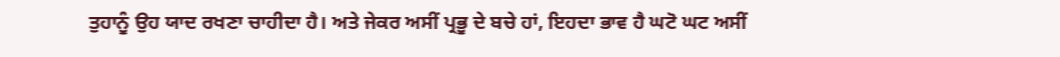ਤੁਹਾਨੂੰ ਉਹ ਯਾਦ ਰਖਣਾ ਚਾਹੀਦਾ ਹੈ। ਅਤੇ ਜੇਕਰ ਅਸੀਂ ਪ੍ਰਭੂ ਦੇ ਬਚੇ ਹਾਂ, ਇਹਦਾ ਭਾਵ ਹੈ ਘਟੋ ਘਟ ਅਸੀਂ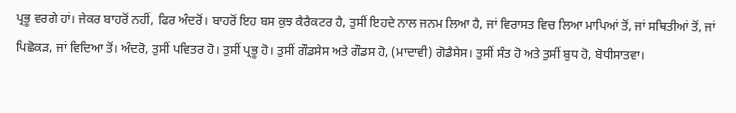ਪ੍ਰਭੂ ਵਰਗੇ ਹਾਂ। ਜੇਕਰ ਬਾਹਰੋਂ ਨਹੀਂ, ਫਿਰ ਅੰਦਰੋਂ। ਬਾਹਰੋਂ ਇਹ ਬਸ ਕੁਝ ਕੈਰੈਕਟਰ ਹੈ, ਤੁਸੀਂ ਇਹਦੇ ਨਾਲ ਜਨਮ ਲਿਆ ਹੈ, ਜਾਂ ਵਿਰਾਸਤ ਵਿਚ ਲਿਆ ਮਾਪਿਆਂ ਤੋਂ, ਜਾਂ ਸਥਿਤੀਆਂ ਤੋਂ, ਜਾਂ ਪਿਛੋਕੜ, ਜਾਂ ਵਿਦਿਆ ਤੋਂ। ਅੰਦਰੋ, ਤੁਸੀਂ ਪਵਿਤਰ ਹੋ। ਤੁਸੀਂ ਪ੍ਰਭੂ ਹੋ। ਤੁਸੀਂ ਗੌਡਸੇਸ ਅਤੇ ਗੌਡਸ ਹੋ, (ਮਾਦਾਵੀ) ਗੋਡੈਸੇਸ। ਤੁਸੀਂ ਸੰਤ ਹੋ ਅਤੇ ਤੁਸੀਂ ਬੁਧ ਹੋ, ਬੋਧੀਸਾਤਵਾ।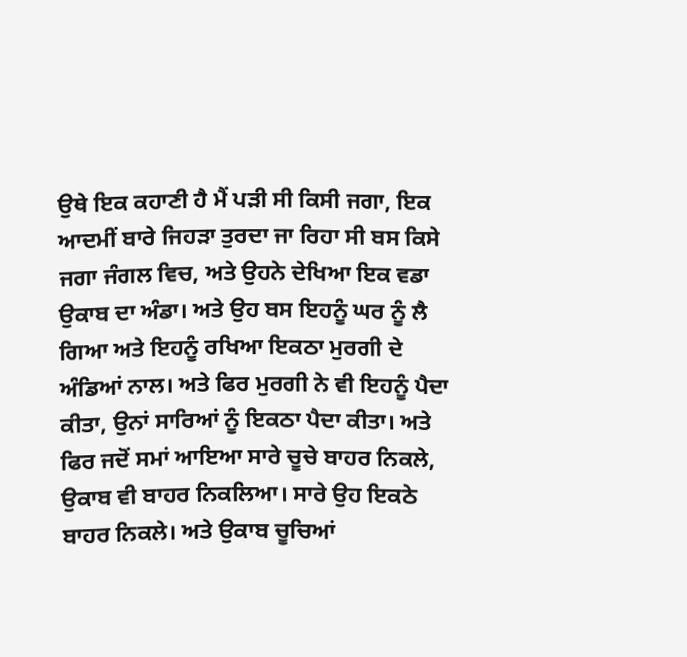ਉਥੇ ਇਕ ਕਹਾਣੀ ਹੈ ਮੈਂ ਪੜੀ ਸੀ ਕਿਸੀ ਜਗਾ, ਇਕ ਆਦਮੀਂ ਬਾਰੇ ਜਿਹੜਾ ਤੁਰਦਾ ਜਾ ਰਿਹਾ ਸੀ ਬਸ ਕਿਸੇ ਜਗਾ ਜੰਗਲ ਵਿਚ, ਅਤੇ ਉਹਨੇ ਦੇਖਿਆ ਇਕ ਵਡਾ ਉਕਾਬ ਦਾ ਅੰਡਾ। ਅਤੇ ਉਹ ਬਸ ਇਹਨੂੰ ਘਰ ਨੂੰ ਲੈ ਗਿਆ ਅਤੇ ਇਹਨੂੰ ਰਖਿਆ ਇਕਠਾ ਮੁਰਗੀ ਦੇ ਅੰਡ‌ਿਆਂ ਨਾਲ। ਅਤੇ ਫਿਰ ਮੁਰਗੀ ਨੇ ਵੀ ਇਹਨੂੰ ਪੈਦਾ ਕੀਤਾ, ਉਨਾਂ ਸਾਰਿਆਂ ਨੂੰ ਇਕਠਾ ਪੈਦਾ ਕੀਤਾ। ਅਤੇ ਫਿਰ ਜਦੋਂ ਸਮਾਂ ਆਇਆ ਸਾਰੇ ਚੂਚੇ ਬਾਹਰ ਨਿਕਲੇ, ਉਕਾਬ ਵੀ ਬਾਹਰ ਨਿਕਲਿਆ। ਸਾਰੇ ਉਹ ਇਕਠੇ ਬਾਹਰ ਨਿਕਲੇ। ਅਤੇ ਉਕਾਬ ਚੂਚ‌ਿਆਂ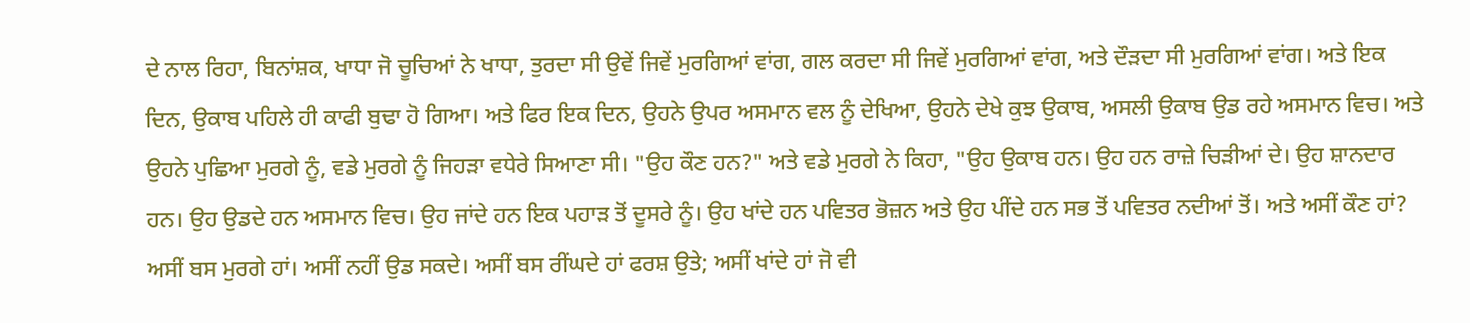ਦੇ ਨਾਲ ਰਿਹਾ, ਬਿਨਾਂਸ਼ਕ, ਖਾਧਾ ਜੋ ਚੂਚਿਆਂ ਨੇ ਖਾਧਾ, ਤੁਰਦਾ ਸੀ ਉਵੇਂ ਜਿਵੇਂ ਮੁਰਗਿਆਂ ਵਾਂਗ, ਗਲ ਕਰਦਾ ਸੀ ਜਿਵੇਂ ਮੁਰਗ‌ਿਆਂ ਵਾਂਗ, ਅਤੇ ਦੌੜਦਾ ਸੀ ਮੁਰਗ‌ਿਆਂ ਵਾਂਗ। ਅਤੇ ਇਕ ਦਿਨ, ਉਕਾਬ ਪਹਿਲੇ ਹੀ ਕਾਫੀ ਬੁਢਾ ਹੋ ਗਿਆ। ਅਤੇ ਫਿਰ ਇਕ ਦਿਨ, ਉਹਨੇ ਉਪਰ ਅਸਮਾਨ ਵਲ ਨੂੰ ਦੇਖ‌ਿਆ, ਉਹਨੇ ਦੇਖੇ ਕੁਝ ਉਕਾਬ, ਅਸਲੀ ਉਕਾਬ ਉਡ ਰਹੇ ਅਸਮਾਨ ਵਿਚ। ਅਤੇ ਉਹਨੇ ਪੁਛਿਆ ਮੁਰਗੇ ਨੂੰ, ਵਡੇ ਮੁਰਗੇ ਨੂੰ ਜਿਹੜਾ ਵਧੇਰੇ ਸਿਆਣਾ ਸੀ। "ਉਹ ਕੌਣ ਹਨ?" ਅਤੇ ਵਡੇ ਮੁਰਗੇ ਨੇ ਕਿਹਾ, "ਉਹ ਉਕਾਬ ਹਨ। ਉਹ ਹਨ ਰਾਜ਼ੇ ਚਿੜੀਆਂ ਦੇ। ਉਹ ਸ਼ਾਨਦਾਰ ਹਨ। ਉਹ ਉਡਦੇ ਹਨ ਅਸਮਾਨ ਵਿਚ। ਉਹ ਜਾਂਦੇ ਹਨ ਇਕ ਪਹਾੜ ਤੋਂ ਦੂਸਰੇ ਨੂੰ। ਉਹ ਖਾਂਦੇ ਹਨ ਪਵਿਤਰ ਭੋਜ਼ਨ ਅਤੇ ਉਹ ਪੀਂਦੇ ਹਨ ਸਭ ਤੋਂ ਪਵਿਤਰ ਨਦੀਆਂ ਤੋਂ। ਅਤੇ ਅਸੀਂ ਕੌਣ ਹਾਂ? ਅਸੀਂ ਬਸ ਮੁਰਗੇ ਹਾਂ। ਅਸੀਂ ਨਹੀਂ ਉਡ ਸਕਦੇ। ਅਸੀਂ ਬਸ ਰੀਂਘਦੇ ਹਾਂ ਫਰਸ਼ ਉਤੇ; ਅਸੀਂ ਖਾਂਦੇ ਹਾਂ ਜੋ ਵੀ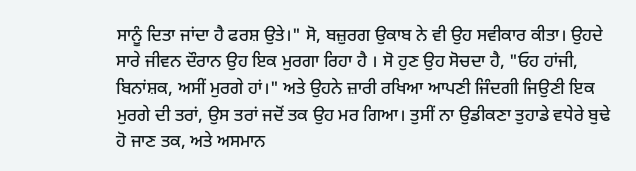ਸਾਨੂੰ ਦਿਤਾ ਜਾਂਦਾ ਹੈ ਫਰਸ਼ ਉਤੇ।" ਸੋ, ਬਜ਼ੁਰਗ ਉਕਾਬ ਨੇ ਵੀ ਉਹ ਸਵੀਕਾਰ ਕੀਤਾ। ਉਹਦੇ ਸਾਰੇ ਜੀਵਨ ਦੌਰਾਨ ਉਹ ਇਕ ਮੁਰਗਾ ਰਿਹਾ ਹੈ । ਸੋ ਹੁਣ ਉਹ ਸੋਚਦਾ ਹੈ, "ਓਹ ਹਾਂਜੀ, ਬਿਨਾਂਸ਼ਕ, ਅਸੀਂ ਮੁਰਗੇ ਹਾਂ।" ਅਤੇ ਉਹਨੇ ਜ਼ਾਰੀ ਰਖਿਆ ਆਪਣੀ ਜਿੰਦਗੀ ਜਿਉਣੀ ਇਕ ਮੁਰਗੇ ਦੀ ਤਰਾਂ, ਉਸ ਤਰਾਂ ਜਦੋਂ ਤਕ ਉਹ ਮਰ ਗਿਆ। ਤੁਸੀਂ ਨਾ ਉਡੀਕਣਾ ਤੁਹਾਡੇ ਵਧੇਰੇ ਬੁਢੇ ਹੋ ਜਾਣ ਤਕ, ਅਤੇ ਅਸਮਾਨ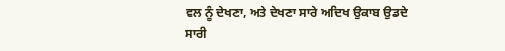ਵਲ ਨੂੰ ਦੇਖਣਾ, ਅਤੇ ਦੇਖਣਾ ਸਾਰੇ ਅਦਿਖ ਉਕਾਬ ਉਡਦੇ ਸਾਰੀ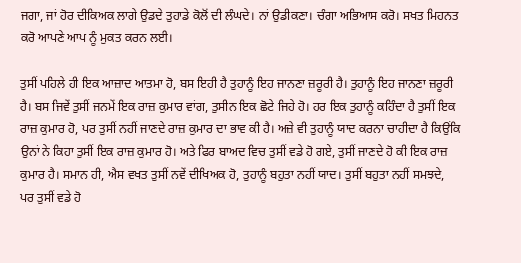ਜਗਾ, ਜਾਂ ਹੋਰ ਦੀਕਿਅਕ ਲਾਗੇ ਉਡਦੇ ਤੁਹਾਡੇ ਕੋਲੋਂ ਦੀ ਲੰਘਦੇ। ਨਾਂ ਉਡੀਕਣਾ। ਚੰਗਾ ਅਭਿਆਸ ਕਰੋ। ਸਖਤ ਮਿਹਨਤ ਕਰੋ ਆਪਣੇ ਆਪ ਨੂੰ ਮੁਕਤ ਕਰਨ ਲਈ।

ਤੁਸੀਂ ਪਹਿਲੇ ਹੀ ਇਕ ਆਜ਼ਾਦ ਆਤਮਾ ਹੋ, ਬਸ ਇਹੀ ਹੈ ਤੁਹਾਨੂੰ ਇਹ ਜਾਨਣਾ ਜ਼ਰੂਰੀ ਹੈ। ਤੁਹਾਨੂੰ ਇਹ ਜਾਨਣਾ ਜ਼ਰੂਰੀ ਹੈ। ਬਸ ਜਿਵੇਂ ਤੁਸੀਂ ਜਨਮੇਂ ਇਕ ਰਾਜ਼ ਕੁਮਾਰ ਵਾਂਗ, ਤੁਸੀਨ ਇਕ ਛੋਟੇ ਜਿਹੇ ਹੋ। ਹਰ ਇਕ ਤੁਹਾਨੂੰ ਕਹਿੰਦਾ ਹੈ ਤੁਸੀਂ ਇਕ ਰਾਜ਼ ਕੁਮਾਰ ਹੋ, ਪਰ ਤੁਸੀਂ ਨਹੀਂ ਜਾਣਦੇ ਰਾਜ਼ ਕੁਮਾਰ ਦਾ ਭਾਵ ਕੀ ਹੈ। ਅਜ਼ੇ ਵੀ ਤੁਹਾਨੂੰ ਯਾਦ ਕਰਨਾ ਚਾਹੀਦਾ ਹੈ ਕਿਉਂਕਿ ਉਨਾਂ ਨੇ ਕਿਹਾ ਤੁਸੀਂ ਇਕ ਰਾਜ਼ ਕੁਮਾਰ ਹੋ। ਅਤੇ ਫਿਰ ਬਾਅਦ ਵਿਚ ਤੁਸੀਂ ਵਡੇ ਹੋ ਗਏ, ਤੁਸੀਂ ਜਾਣਦੇ ਹੋ ਕੀ ਇਕ ਰਾਜ਼ ਕੁਮਾਰ ਹੈ। ਸਮਾਨ ਹੀ, ਐਸ ਵਖਤ ਤੁਸੀਂ ਨਵੇਂ ਦੀਖਿਅਕ ਹੋ, ਤੁਹਾਨੂੰ ਬਹੁਤਾ ਨਹੀਂ ਯਾਦ। ਤੁਸੀਂ ਬਹੁਤਾ ਨਹੀਂ ਸਮਝਦੇ, ਪਰ ਤੁਸੀਂ ਵਡੇ ਹੋ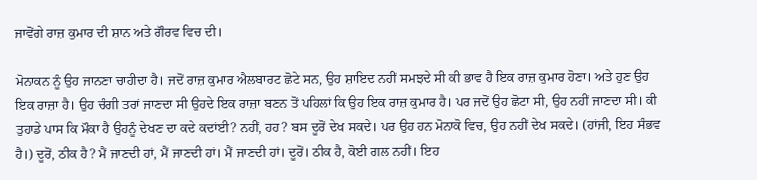ਜਾਵੋਂਗੇ ਰਾਜ਼ ਕੁਮਾਰ ਦੀ ਸ਼ਾਨ ਅਤੇ ਗੌਰਵ ਵਿਚ ਦੀ।

ਮੋਨਾਕਨ ਨੂੰ ਉਹ ਜਾਨਣਾ ਚਾਹੀਦਾ ਹੈ। ਜਦੋਂ ਰਾਜ਼ ਕੁਮਾਰ ਐਲਬਾਰਟ ਛੋਟੇ ਸਨ, ਉਹ ਸ਼ਾਇਦ ਨਹੀਂ ਸਮਝਦੇ ਸੀ ਕੀ ਭਾਵ ਹੈ ਇਕ ਰਾਜ਼ ਕੁਮਾਰ ਹੋਣਾ। ਅਤੇ ਹੁਣ ਉਹ ਇਕ ਰਾਜ਼ਾ ਹੈ। ਉਹ ਚੰਗੀ ਤਰਾਂ ਜਾਣਦਾ ਸੀ ਉਹਦੇ ਇਕ ਰਾਜ਼ਾ ਬਣਨ ਤੋਂ ਪਹਿਲਾਂ ਕਿ ਉਹ ਇਕ ਰਾਜ਼ ਕੁਮਾਰ ਹੈ। ਪਰ ਜਦੋਂ ਉਹ ਛੋਟਾ ਸੀ, ਉਹ ਨਹੀਂ ਜਾਣਦਾ ਸੀ। ਕੀ ਤੁਹਾਡੇ ਪਾਸ ਕਿ ਮੌਕਾ ਹੈ ਉਹਨੂੰ ਦੇਖਣ ਦਾ ਕਦੇ ਕਦਾਂਈ? ਨਹੀਂ, ਹਹ? ਬਸ ਦੂਰੋਂ ਦੇਖ ਸਕਦੇ। ਪਰ ਉਹ ਹਨ ਮੋਨਾਕੋ ਵਿਚ, ਉਹ ਨਹੀਂ ਦੇਖ ਸਕਦੇ। (ਹਾਂਜੀ, ਇਹ ਸੰਭਵ ਹੈ।) ਦੂਰੋਂ, ਠੀਕ ਹੈ? ਮੈਂ ਜਾਣਦੀ ਹਾਂ, ਮੈਂ ਜਾਣਦੀ ਹਾਂ। ਮੈਂ ਜਾਣਦੀ ਹਾਂ। ਦੂਰੋਂ। ਠੀਕ ਹੈ, ਕੋਈ ਗਲ ਨਹੀਂ। ਇਹ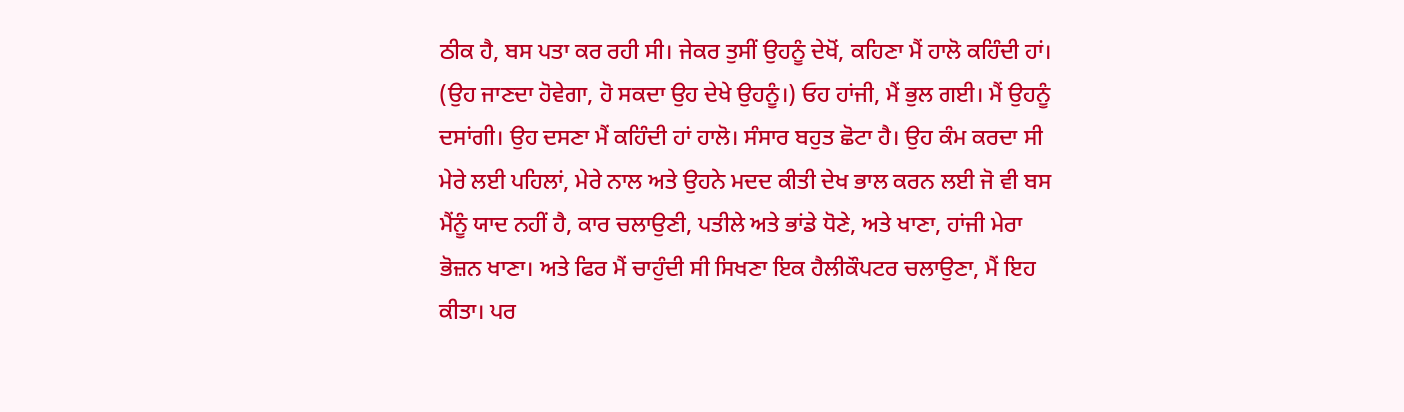ਠੀਕ ਹੈ, ਬਸ ਪਤਾ ਕਰ ਰਹੀ ਸੀ। ਜੇਕਰ ਤੁਸੀਂ ਉਹਨੂੰ ਦੇਖੋਂ, ਕਹਿਣਾ ਮੈਂ ਹਾਲੋ ਕਹਿੰਦੀ ਹਾਂ। (ਉਹ ਜਾਣਦਾ ਹੋਵੇਗਾ, ਹੋ ਸਕਦਾ ਉਹ ਦੇਖੇ ਉਹਨੂੰ।) ਓਹ ਹਾਂਜੀ, ਮੈਂ ਭੁਲ ਗਈ। ਮੈਂ ਉਹਨੂੰ ਦਸਾਂਗੀ। ਉਹ ਦਸਣਾ ਮੈਂ ਕਹਿੰਦੀ ਹਾਂ ਹਾਲੋ। ਸੰਸਾਰ ਬਹੁਤ ਛੋਟਾ ਹੈ। ਉਹ ਕੰਮ ਕਰਦਾ ਸੀ ਮੇਰੇ ਲਈ ਪਹਿਲਾਂ, ਮੇਰੇ ਨਾਲ ਅਤੇ ਉਹਨੇ ਮਦਦ ਕੀਤੀ ਦੇਖ ਭਾਲ ਕਰਨ ਲਈ ਜੋ ਵੀ ਬਸ ਮੈਂਨੂੰ ਯਾਦ ਨਹੀਂ ਹੈ, ਕਾਰ ਚਲਾਉਣੀ, ਪਤੀਲੇ ਅਤੇ ਭਾਂਡੇ ਧੋਣੇ, ਅਤੇ ਖਾਣਾ, ਹਾਂਜੀ ਮੇਰਾ ਭੋਜ਼ਨ ਖਾਣਾ। ਅਤੇ ਫਿਰ ਮੈਂ ਚਾਹੁੰਦੀ ਸੀ ਸਿਖਣਾ ਇਕ ਹੈਲੀਕੌਪਟਰ ਚਲਾਉਣਾ, ਮੈਂ ਇਹ ਕੀਤਾ। ਪਰ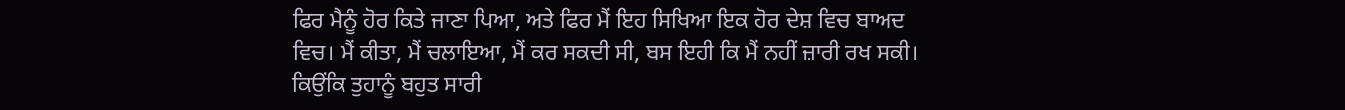ਫਿਰ ਮੈਨੂੰ ਹੋਰ ਕਿਤੇ ਜਾਣਾ ਪਿਆ, ਅਤੇ ਫਿਰ ਮੈਂ ਇਹ ਸਿਖਿਆ ਇਕ ਹੋਰ ਦੇਸ਼ ਵਿਚ ਬਾਅਦ ਵਿਚ। ਮੈਂ ਕੀਤਾ, ਮੈਂ ਚਲਾਇਆ, ਮੈਂ ਕਰ ਸਕਦੀ ਸੀ, ਬਸ ਇਹੀ ਕਿ ਮੈਂ ਨਹੀਂ ਜ਼ਾਰੀ ਰਖ ਸਕੀ। ਕਿਉਂਕਿ ਤੁਹਾਨੂੰ ਬਹੁਤ ਸਾਰੀ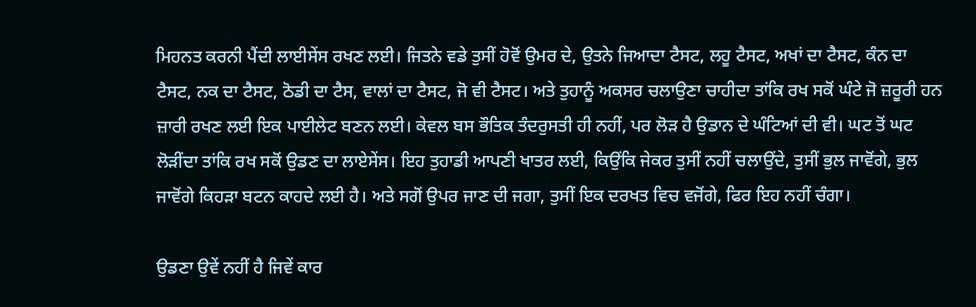ਮਿਹਨਤ ਕਰਨੀ ਪੈਂਦੀ ਲਾਈਸੇਂਸ ਰਖਣ ਲਈ। ਜਿਤਨੇ ਵਡੇ ਤੁਸੀਂ ਹੋਵੋਂ ਉਮਰ ਦੇ, ਉਤਨੇ ਜਿਆਦਾ ਟੈਸਟ, ਲਹੂ ਟੈਸਟ, ਅਖਾਂ ਦਾ ਟੈਸਟ, ਕੰਨ ਦਾ ਟੈਸਟ, ਨਕ ਦਾ ਟੈਸਟ, ਠੋਡੀ ਦਾ ਟੈਸ, ਵਾਲਾਂ ਦਾ ਟੈਸਟ, ਜੋ ਵੀ ਟੈਸਟ। ਅਤੇ ਤੁਹਾਨੂੰ ਅਕਸਰ ਚਲਾਉਣਾ ਚਾਹੀਦਾ ਤਾਂਕਿ ਰਖ ਸਕੋਂ ਘੰਟੇ ਜੋ ਜ਼ਰੂਰੀ ਹਨ ਜ਼ਾਰੀ ਰਖਣ ਲਈ ਇਕ ਪਾਈਲੇਟ ਬਣਨ ਲਈ। ਕੇਵਲ ਬਸ ਭੌਤਿਕ ਤੰਦਰੁਸਤੀ ਹੀ ਨਹੀਂ, ਪਰ ਲੋੜ ਹੈ ਉਡਾਨ ਦੇ ਘੰਟਿਆਂ ਦੀ ਵੀ। ਘਟ ਤੋਂ ਘਟ ਲੋੜੀਂਦਾ ਤਾਂਕਿ ਰਖ ਸਕੋਂ ਉਡਣ ਦਾ ਲਾਏਸੇਂਸ। ਇਹ ਤੁਹਾਡੀ ਆਪਣੀ ਖਾਤਰ ਲਈ, ਕਿਉਂਕਿ ਜੇਕਰ ਤੁਸੀਂ ਨਹੀਂ ਚਲਾਉਂਦੇ, ਤੁਸੀਂ ਭੁਲ ਜਾਵੋਂਗੇ, ਭੁਲ ਜਾਵੋਂਗੇ ਕਿਹੜਾ ਬਟਨ ਕਾਹਦੇ ਲਈ ਹੈ। ਅਤੇ ਸਗੋਂ ਉਪਰ ਜਾਣ ਦੀ ਜਗਾ, ਤੁਸੀਂ ਇਕ ਦਰਖਤ ਵਿਚ ਵਜੋਂਗੇ, ਫਿਰ ਇਹ ਨਹੀਂ ਚੰਗਾ।

ਉਡਣਾ ਉਵੇਂ ਨਹੀਂ ਹੈ ਜਿਵੇਂ ਕਾਰ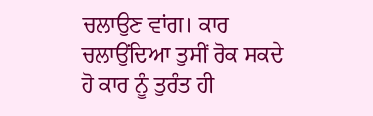ਚਲਾਉਣ ਵਾਂਗ। ਕਾਰ ਚਲਾਉਂਦਿਆ ਤੁਸੀਂ ਰੋਕ ਸਕਦੇ ਹੋ ਕਾਰ ਨੂੰ ਤੁਰੰਤ ਹੀ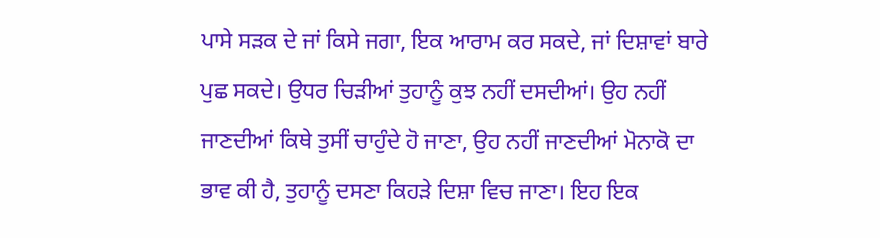ਪਾਸੇ ਸੜਕ ਦੇ ਜਾਂ ਕਿਸੇ ਜਗਾ, ਇਕ ਆਰਾਮ ਕਰ ਸਕਦੇ, ਜਾਂ ਦਿਸ਼ਾਵਾਂ ਬਾਰੇ ਪੁਛ ਸਕਦੇ। ਉਧਰ ਚਿੜੀਆਂ ਤੁਹਾਨੂੰ ਕੁਝ ਨਹੀਂ ਦਸਦੀਆਂ। ਉਹ ਨਹੀਂ ਜਾਣਦੀਆਂ ਕਿਥੇ ਤੁਸੀਂ ਚਾਹੁੰਦੇ ਹੋ ਜਾਣਾ, ਉਹ ਨਹੀਂ ਜਾਣਦੀਆਂ ਮੋਨਾਕੋ ਦਾ ਭਾਵ ਕੀ ਹੈ, ਤੁਹਾਨੂੰ ਦਸਣਾ ਕਿਹੜੇ ਦਿਸ਼ਾ ਵਿਚ ਜਾਣਾ। ਇਹ ਇਕ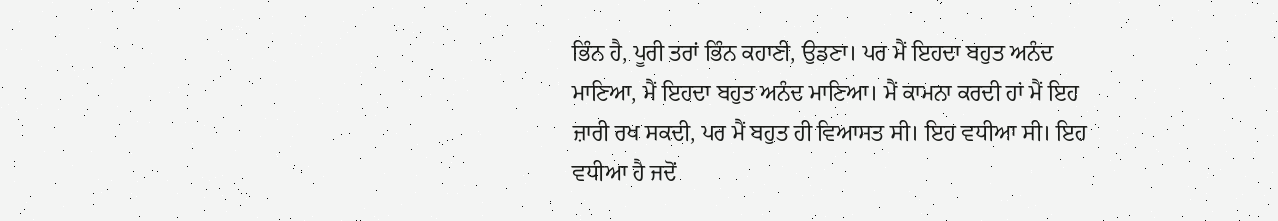ਭਿੰਨ ਹੈ, ਪੂਰੀ ਤਰਾਂ ਭਿੰਨ ਕਹਾਣੀ, ਉਡਣਾ। ਪਰ ਮੈਂ ਇਹਦਾ ਬਹੁਤ ਅਨੰਦ ਮਾਣਿਆ, ਮੈਂ ਇਹਦਾ ਬਹੁਤ ਅਨੰਦ ਮਾਣਿਆ। ਮੈਂ ਕਾਮਨਾ ਕਰਦ‌ੀ ਹਾਂ ਮੈਂ ਇਹ ਜ਼ਾਰੀ ਰਖ ਸਕਦੀ, ਪਰ ਮੈਂ ਬਹੁਤ ਹੀ ਵਿਆਸਤ ਸੀ। ਇਹ ਵਧੀਆ ਸੀ। ਇਹ ਵਧੀਆ ਹੈ ਜਦੋਂ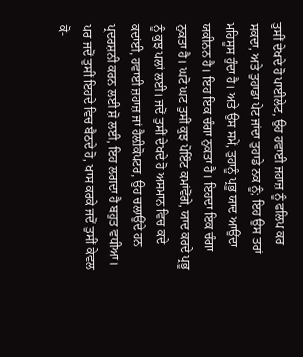ਤੁਸੀਂ ਦੇਖਦੇ ਹੋ ਪਾਈਲੇਟ, ਉਹ ਹਵਾਈ ਜਹਾਜ਼ ਨੂੰ ਫਲਿਪ ਕਰ ਸਕਦਾ, ਅਤੇ ਤੁਹਾਡਾ ਪੇਟ ਜਾਂਦਾ ਤੁਹਾਡੇ ਨਕ ਨੂੰ; ਇਹ ਉਸ ਤਰਾਂ ਮਹਿਸੂਸ ਹੁੰਦਾ ਹੈ। ਅਤੇ ਉਸ ਸਮੇਂ, ਤੁਹਾਨੂੰ ਪ੍ਰਭੂ ਯਾਦ ਆਉਂਦਾ ਯਕੀਨਨ ਹੈ। ਇਹ ਇਕ ਚੰਗਾ ਨੁਕਤਾ ਹੈ। ਇਹਦਾ ਇਕ ਚੰਗਾ ਨੁਕਤਾ ਹੈ। ਘਟੋ ਘਟ ਤੁਸੀਂ ਕੁਝ ਪੋਇੰਟ ਕਮਾਂਵੋਂਗੇ, ਯਾਦ ਕਰਦੇ ਪ੍ਰਭੂ ਨੂੰ ਕੁਝ ਪਲਾਂ ਲਈ। ਜਦੋਂ ਤੁਸੀਂ ਦੇਖਦੇ ਹੋ ਅਸਮਾਨ ਵਿਚ ਕਦੇ ਕਦਾਂਈ, ਹਵਾਈ ਜ਼ਹਾਜ਼ ਜਾਂ ਹੈਲ਼ੀਕੋਪਟਰ, ਉਹ ਚਲਾਉਂਦੇ ਹਨ ਪ੍ਰਦਰਸ਼ਨੀ ਕਰਨ ਲਈ ਸ਼ੋ ਲਈ, ਇਹ ਲਗਦਾ ਹੈ ਬਹੁਤ ਵਧੀਆ। ਪਰ ਜਦੋਂ ਤੁਸੀਂ ਇਹਦੇ ਵਿਚ ਬੈਠਦੇ ਹੋ, ਖਾਸ ਕਰਕੇ ਜਦੋਂ ਤੁਸੀਂ ਕੇਵਲ ਕੋ-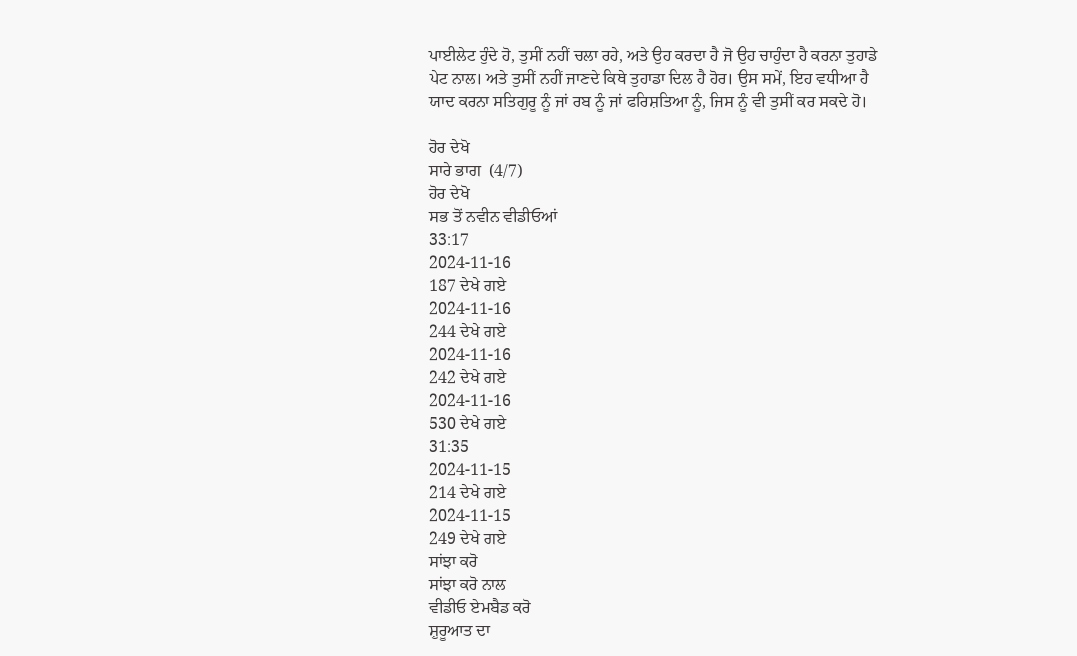ਪਾਈਲੇਟ ਹੁੰਦੇ ਹੋ, ਤੁਸੀਂ ਨਹੀਂ ਚਲਾ ਰਹੇ, ਅਤੇ ਉਹ ਕਰਦਾ ਹੈ ਜੋ ਉਹ ਚਾਹੁੰਦਾ ਹੈ ਕਰਨਾ ਤੁਹਾਡੇ ਪੇਟ ਨਾਲ। ਅਤੇ ਤੁਸੀਂ ਨਹੀਂ ਜਾਣਦੇ ਕਿਥੇ ਤੁਹਾਡਾ ਦਿਲ ਹੈ ਹੋਰ। ਉਸ ਸਮੇਂ, ਇਹ ਵਧੀਆ ਹੈ ਯਾਦ ਕਰਨਾ ਸਤਿਗੁਰੂ ਨੂੰ ਜਾਂ ਰਬ ਨੂੰ ਜਾਂ ਫਰਿਸ਼ਤਿਆ ਨੂੰ, ਜਿਸ ਨੂੰ ਵੀ ਤੁਸੀਂ ਕਰ ਸਕਦੇ ਹੋ।

ਹੋਰ ਦੇਖੋ
ਸਾਰੇ ਭਾਗ  (4/7)
ਹੋਰ ਦੇਖੋ
ਸਭ ਤੋਂ ਨਵੀਨ ਵੀਡੀਓਆਂ
33:17
2024-11-16
187 ਦੇਖੇ ਗਏ
2024-11-16
244 ਦੇਖੇ ਗਏ
2024-11-16
242 ਦੇਖੇ ਗਏ
2024-11-16
530 ਦੇਖੇ ਗਏ
31:35
2024-11-15
214 ਦੇਖੇ ਗਏ
2024-11-15
249 ਦੇਖੇ ਗਏ
ਸਾਂਝਾ ਕਰੋ
ਸਾਂਝਾ ਕਰੋ ਨਾਲ
ਵੀਡੀਓ ਏਮਬੈਡ ਕਰੋ
ਸ਼ੁਰੂਆਤ ਦਾ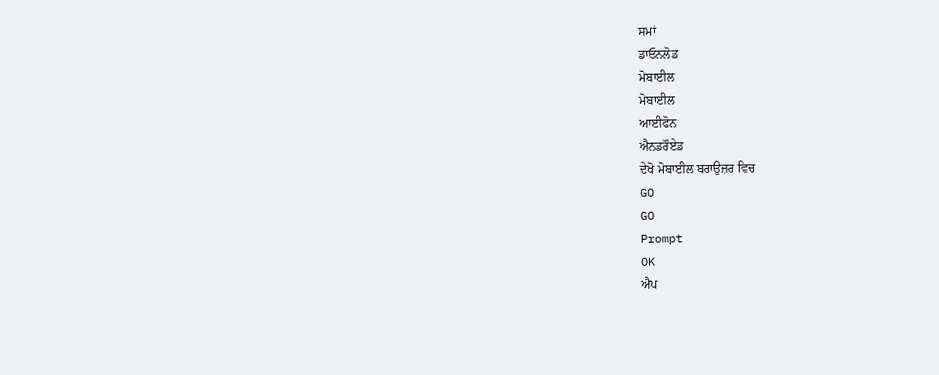ਸਮਾਂ
ਡਾਓਨਲੋਡ
ਮੋਬਾਈਲ
ਮੋਬਾਈਲ
ਆਈਫੋਨ
ਐਨਡਰੌਏਡ
ਦੇਖੋ ਮੋਬਾਈਲ ਬਰਾਉਜ਼ਰ ਵਿਚ
GO
GO
Prompt
OK
ਐਪ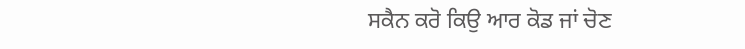ਸਕੈਨ ਕਰੋ ਕਿਉ ਆਰ ਕੋਡ ਜਾਂ ਚੋਣ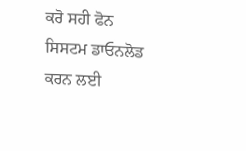ਕਰੋ ਸਹੀ ਫੋਨ ਸਿਸਟਮ ਡਾਓਨਲੋਡ ਕਰਨ ਲਈ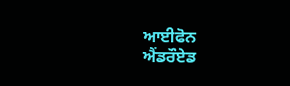ਆਈਫੋਨ
ਐਂਡਰੌਏਡ